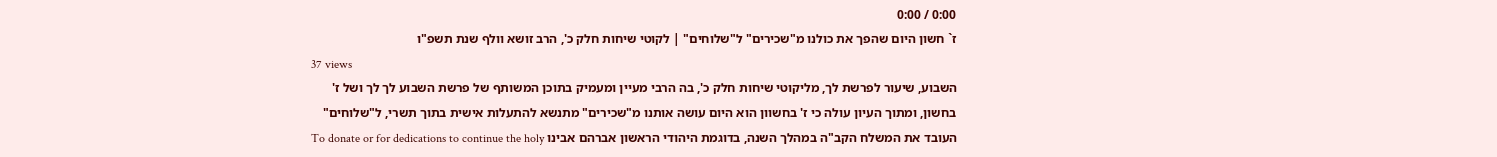0:00 / 0:00
ז` חשון היום שהפך את כולנו מ"שכירים" ל"שלוחים" | לקוטי שיחות חלק כ', הרב זושא וולף שנת תשפ"ו
37 views
השבוע, שיעור לפרשת לך, מליקוטי שיחות חלק כ', בה הרבי מעיין ומעמיק בתוכן המשותף של פרשת השבוע לך לך ושל ז' בחשון, ומתוך העיון עולה כי ז' בחשוון הוא היום עושה אותנו מ"שכירים" מתנשא להתעלות אישית בתוך תשרי, ל"שלוחים" העובד את המשלח הקב"ה במהלך השנה, בדוגמת היהודי הראשון אברהם אבינו To donate or for dedications to continue the holy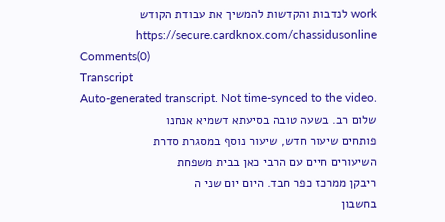work לנדבות והקדשות להמשיך את עבודת הקודש https://secure.cardknox.com/chassidusonline
Comments(0)
Transcript
Auto-generated transcript. Not time-synced to the video.
שלום רב. בשעה טובה בסיעתא דשמיא אנחנו
פותחים שיעור חדש, שיעור נוסף במסגרת סדרת
השיעורים חיים עם הרבי כאן בבית משפחת
ריבקן ממרכז כפר חבד. היום יום שני ה
בחשבון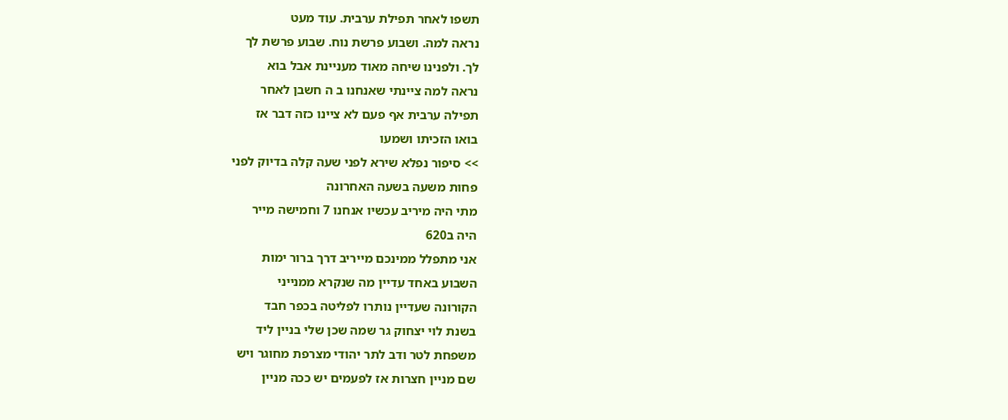תשפו לאחר תפילת ערבית. עוד מעט
נראה למה. ושבוע פרשת נוח. שבוע פרשת לך
לך. ולפנינו שיחה מאוד מעניינת אבל בוא
נראה למה ציינתי שאנחנו ב ה חשבן לאחר
תפילה ערבית אף פעם לא ציינו כזה דבר אז
בואו הזכיתו ושמעו
>> סיפור נפלא שירא לפני שעה קלה בדיוק לפני
פחות משעה בשעה האחרונה
מתי היה מיריב עכשיו אנחנו 7 וחמישה מייר
היה ב620
אני מתפלל ממינכם מייריב דרך ברור ימות
השבוע באחד עדיין מה שנקרא ממנייני
הקורונה שעדיין נותרו לפליטה בכפר חבד
בשנת לוי יצחוק גר שמה שכן שלי בניין ליד
משפחת לטר ודב לתר יהודי מצרפת מחוגר ויש
שם מניין חצרות אז לפעמים יש ככה מניין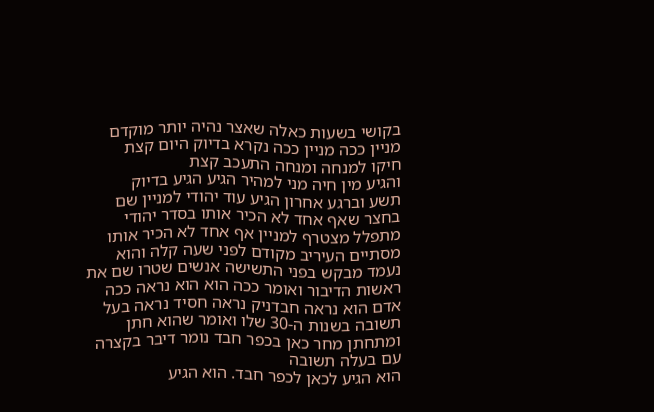בקושי בשעות כאלה שאצר נהיה יותר מוקדם
מניין ככה מניין ככה נקרא בדיוק היום קצת
חיקו למנחה ומנחה התעכב קצת
והגיע מין חיה מני למהיר הגיע הגיע בדיוק
תשע וברגע אחרון הגיע עוד יהודי למניין שם
בחצר שאף אחד לא הכיר אותו בסדר יהודי
מתפלל מצטרף למניין אף אחד לא הכיר אותו
מסתיים העיריב מקודם לפני שעה קלה והוא
נעמד מבקש בפני התשישה אנשים שטרו שם את
ראשות הדיבור ואומר ככה הוא הוא נראה ככה
אדם הוא נראה חבדניק נראה חסיד נראה בעל
תשובה בשנות ה-30 שלו ואומר שהוא חתן
ומתחתן מחר כאן בכפר חבד נומר דיבר בקצרה
עם בעלה תשובה
הוא הגיע לכאן לכפר חבד. הוא הגיע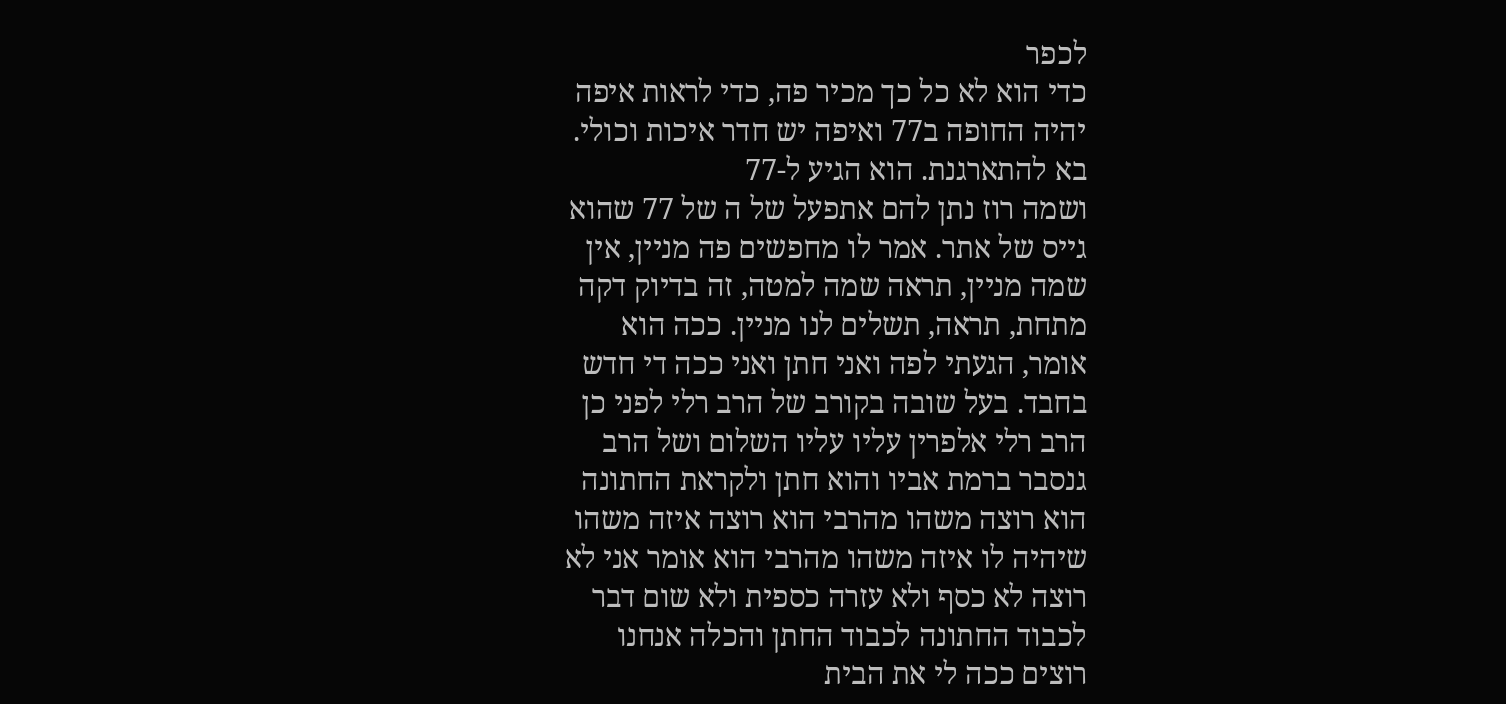לכפר
כדי הוא לא כל כך מכיר פה, כדי לראות איפה
יהיה החופה ב77 ואיפה יש חדר איכות וכולי.
בא להתארגנת. הוא הגיע ל-77
ושמה רוז נתן להם אתפעל של ה של 77 שהוא
גייס של אתר. אמר לו מחפשים פה מניין, אין
שמה מניין, תראה שמה למטה, זה בדיוק דקה
מתחת, תראה, תשלים לנו מניין. ככה הוא
אומר, הגעתי לפה ואני חתן ואני ככה די חדש
בחבד. בעל שובה בקורב של הרב רלי לפני כן
הרב רלי אלפרין עליו עליו השלום ושל הרב
גנסבר ברמת אביו והוא חתן ולקראת החתונה
הוא רוצה משהו מהרבי הוא רוצה איזה משהו
שיהיה לו איזה משהו מהרבי הוא אומר אני לא
רוצה לא כסף ולא עזרה כספית ולא שום דבר
לכבוד החתונה לכבוד החתן והכלה אנחנו
רוצים ככה לי את הבית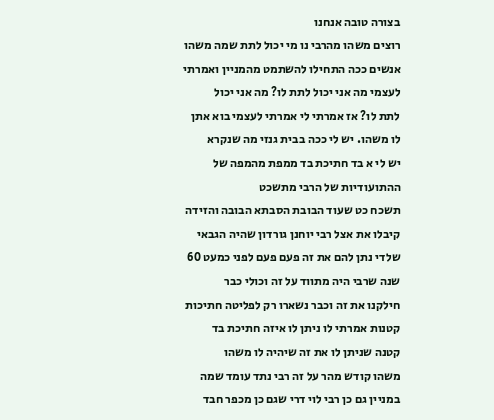בצורה טובה אנחנו
רוצים משהו מהרבי נו מי יכול לתת שמה משהו
אנשים ככה התחילו להשתמט מהמניין ואמרתי
לעצמי מה אני יכול לתת לו? מה אני יכול
לתת לו? אז אמרתי לי אמרתי לעצמי בוא אתן
לו משהו. יש לי ככה בבית גנזי מה שנקרא
יש לי א בד חתיכת בד ממפת מהמפה של
ההתועודיות של הרבי מתשכט
תשכח כט שעוד הבובת הסבתא הבובה והזידה
קיבלו את אצל רבי יוחנן גורדון שהיה הגבאי
שלדי נתן להם את זה פעם פעם לפני כמעט 60
שנה שרבי היה מתווד על זה וכולי כבר
חילקנו את זה וכבר נשארו רק לפליטה חתיכות
קטנות אמרתי לו ניתן לו איזה חתיכת בד
קטנה שניתן לו את זה שיהיה לו משהו
משהו קודש מהר על זה רבי נתד עומד שמה
במניין גם כן רבי לוי דרי שגם כן מכפר חבד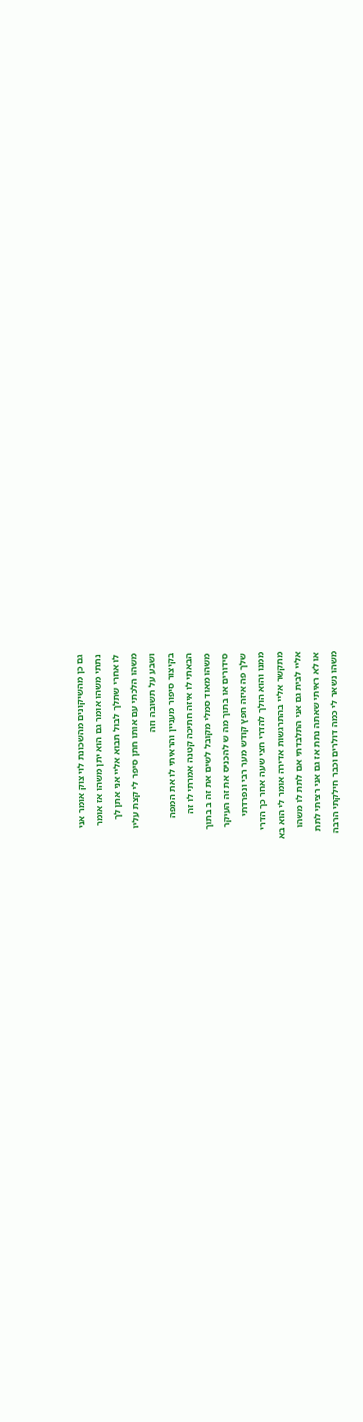גם כן מהשיקונים מהשכונת לוי צוק אומר אני
נתתי משהו אומר גם הוא יתן משהו אז אומר
לו אחרי שתלך לבול תבוא אליי אני אתן לך
משהו הלכתי עם אותו חתן סיפר לי קצת עליו
ושבע על תשובה וזה
בקיצור סיפור מעניין והראיתי לו את המפה
הבאתי לו איזה חתיכה קטנה אמרתי לו זה
משהו מאוד סמלי מקובל לשים את זה ב בתוך
סידורים או בתוך מה ש להכניס את זה העיקר
שלך פה איזה חפץ קודש מער רבי ונפרדתי
ממנו והוא הולך להדרי חצי שעה אחר כך הדרי
מתקשר אליי בהתרגשות אדירה אומר לי הוא בא
אליי לבית גם אני התלבדתי אם לתת לו משהו
או לא ראיתי שאתה נתת אז גם אני רציתי לתת
משהו נשאר לי כמה דולרים וכבר חילקתי הרבה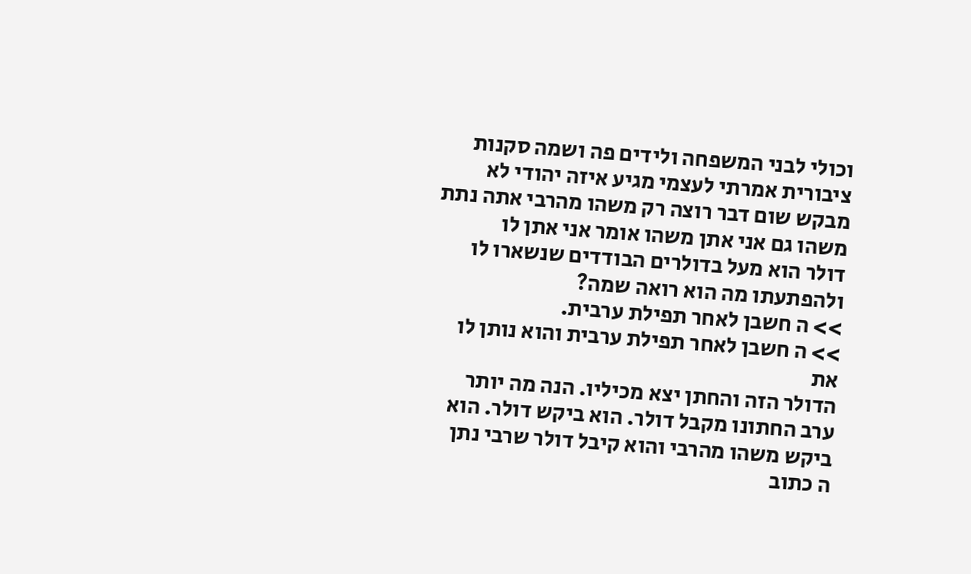וכולי לבני המשפחה ולידים פה ושמה סקנות
ציבורית אמרתי לעצמי מגיע איזה יהודי לא
מבקש שום דבר רוצה רק משהו מהרבי אתה נתת
משהו גם אני אתן משהו אומר אני אתן לו
דולר הוא מעל בדולרים הבודדים שנשארו לו
ולהפתעתו מה הוא רואה שמה?
>> ה חשבן לאחר תפילת ערבית.
>> ה חשבן לאחר תפילת ערבית והוא נותן לו את
הדולר הזה והחתן יצא מכיליו. הנה מה יותר
ערב החתונו מקבל דולר. הוא ביקש דולר. הוא
ביקש משהו מהרבי והוא קיבל דולר שרבי נתן
ה כתוב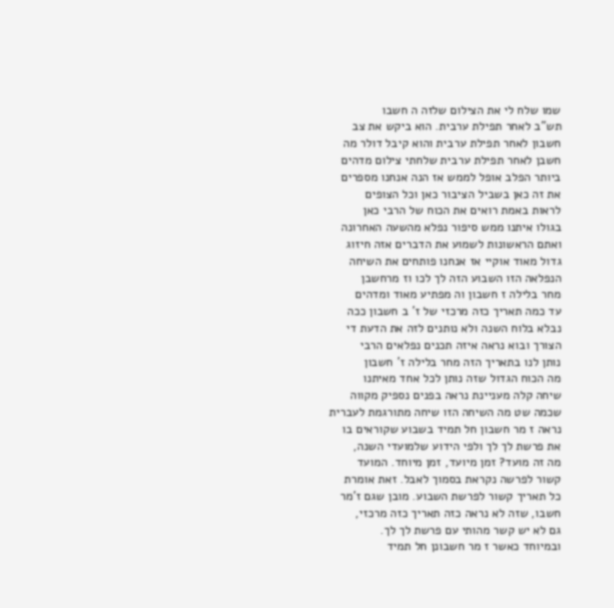שמו שלח לי את הצילום שלזה ה חשבו
תש"ב לאחר תפילת ערבית. הוא ביקש את צב
חשבון לאחר תפילת ערבית והוא קיבל דולר מה
חשבן לאחר תפילת ערבית שלחתי צילום מדהים
ביותר הפלב אופל לממש אז הנה אנחנו מספרים
את זה כאן בשביל הציבור כאן וכל הצופים
לראות באמת רואים את הכוח של הרבי כאן
בגולו איתנו ממש סיפור נפלא מהשעה האחרונה
ואתם הראשונות לשמוע את הדברים אזה חיזוג
גדול מאוד אוקיי אז אנחנו פותחים את השיחה
הנפלאה הזו השבוע הזה לך לכו וז מרחשבן
מחר בלילה ז חשבון וה מפתיע מאוד ומדהים
עד כמה תאריך כזה מרכזי של ז' ב חשבון ככה
נבלא בלוח השנה ולא נותנים לזה את הדעת די
הצורך ובוא נראה איזה תכנים נפלאים הרבי
נותן לנו בתאריך הזה מחר בלילה ז' חשבון
מה הכוח הגדול שזה נותן לכל אחד מאיתנו
שיחה קלה מעניינת נראה בפנים נספיק מקווה
שכמה שט מה השיחה הזו שיחה מתורגמת לעברית
נראה ז מר חשבון חל תמיד בשבוע שקוראים בו
את פרשת לך לך ולפי הידוע שלמועדי השנה,
מה זה מועד? זמן מיועד, זמן מיוחד. המועד
קשור לפרשה נקראת בסמוך לאבל. זאת אומרת
כל תאריך קשור לפרשת השבוע. מובן שגם ז'מר
חשבו, שזה לא נראה כזה תאריך כזה מרכזי,
גם לא יש קשר מהותי עם פרשת לך לך.
ובמיוחד כאשר ז מר חשבונן חל תמיד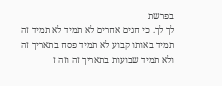בפרשת
לך לך. כי חגים אחרים לא תמיד לא תמיד זה
תמיד באותו קבוע לא תמיד פסח בתאריך זה
ולא תמיד שבועות בתאריך זה וזה ז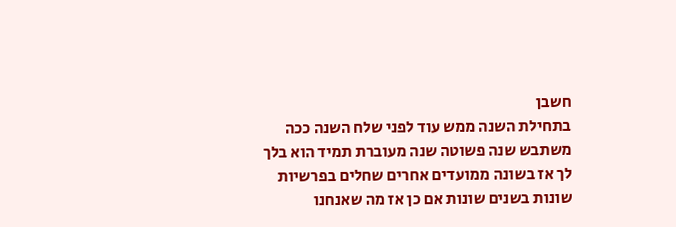חשבן
בתחילת השנה ממש עוד לפני שלח השנה ככה
משתבש שנה פשוטה שנה מעוברת תמיד הוא בלך
לך אז בשונה ממועדים אחרים שחלים בפרשיות
שונות בשנים שונות אם כן אז מה שאנחנו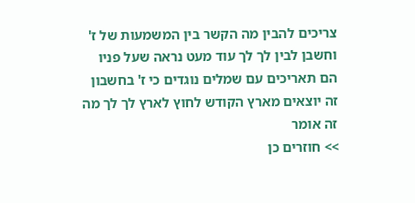צריכים להבין מה הקשר בין המשמעות של ז'
וחשבן לבין לך לך עוד מעט נראה שעל פניו
הם תאריכים עם שמלים נוגדים כי ז' בחשבון
זה יוצאים מארץ הקודש לחוץ לארץ לך לך מה
זה אומר
>> חוזרים כן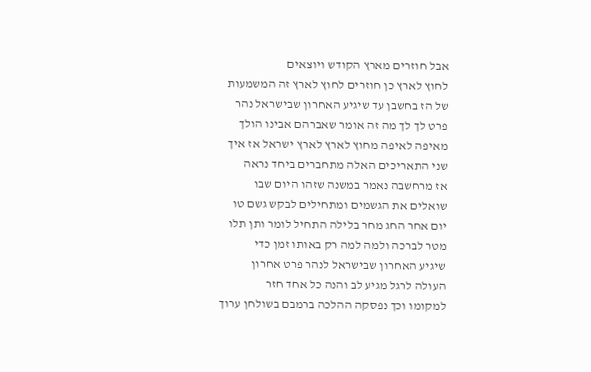אבל חוזרים מארץ הקודש ויוצאים
לחוץ לארץ כן חוזרים לחוץ לארץ זה המשמעות
של הז בחשבן עד שיגיע האחרון שבישראל נהר
פרט לך לך מה זה אומר שאברהם אבינו הולך
מאיפה לאיפה מחוץ לארץ לארץ ישראל אז איך
שני התאריכים האלה מתחברים ביחד נראה
אז מרחשבה נאמר במשנה שזהו היום שבו
שואלים את הגשמים ומתחילים לבקש גשם טו
יום אחר החג מחר בלילה התחיל לומר ותן תלו
מטר לברכה ולמה למה רק באותו זמן כדי
שיגיע האחרון שבישראל לנהר פרט אחרון
העולה לרגל מגיע לב והנה כל אחד חזר
למקומו וכך נפסקה ההלכה ברמבם בשולחן ערוך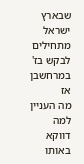שבארץ ישראל מתחילים לבקש בז' במרחשבן אז
מה העניין למה דווקא באותו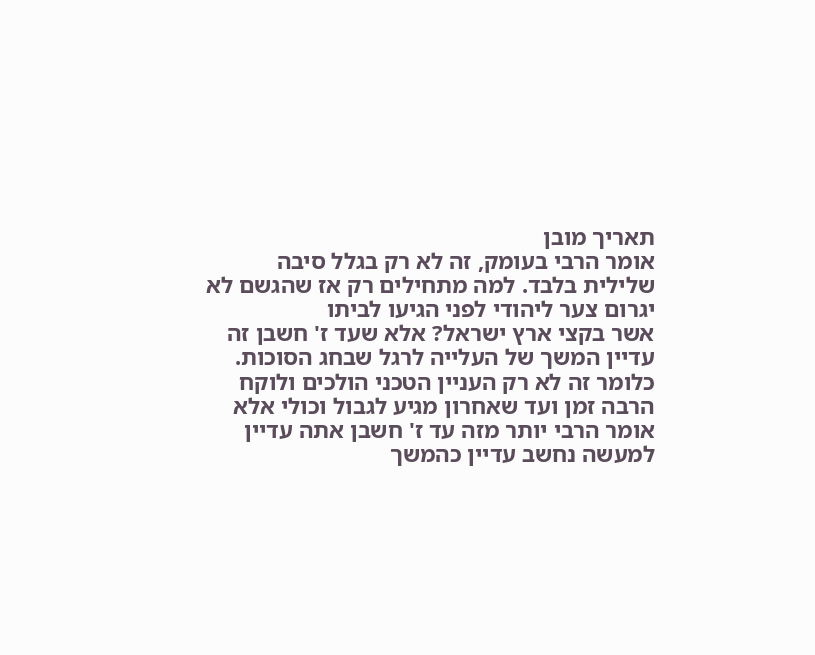תאריך מובן
אומר הרבי בעומק, זה לא רק בגלל סיבה
שלילית בלבד. למה מתחילים רק אז שהגשם לא
יגרום צער ליהודי לפני הגיעו לביתו
אשר בקצי ארץ ישראל? אלא שעד ז' חשבן זה
עדיין המשך של העלייה לרגל שבחג הסוכות.
כלומר זה לא רק העניין הטכני הולכים ולוקח
הרבה זמן ועד שאחרון מגיע לגבול וכולי אלא
אומר הרבי יותר מזה עד ז' חשבן אתה עדיין
למעשה נחשב עדיין כהמשך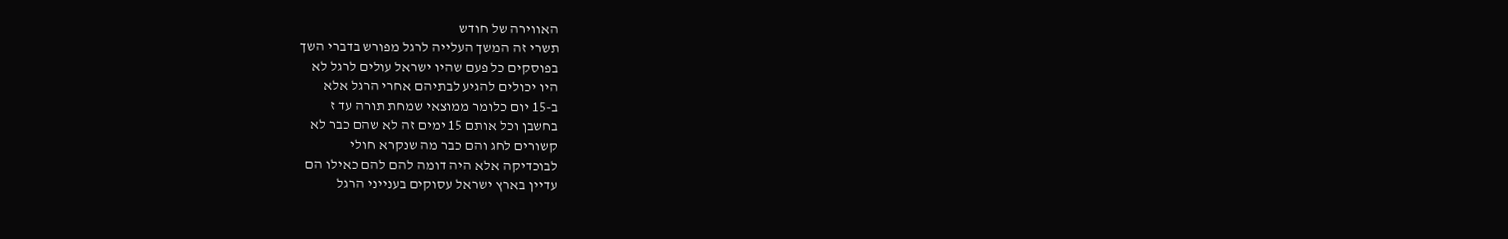האווירה של חודש
תשרי זה המשך העלייה לרגל מפורש בדברי השך
בפוסקים כל פעם שהיו ישראל עולים לרגל לא
היו יכולים להגיע לבתיהם אחרי הרגל אלא
ב-15 יום כלומר ממוצאי שמחת תורה עד ז
בחשבן וכל אותם 15 ימים זה לא שהם כבר לא
קשורים לחג והם כבר מה שנקרא חולי
לבוכדיקה אלא היה דומה להם להם כאילו הם
עדיין בארץ ישראל עסוקים בענייני הרגל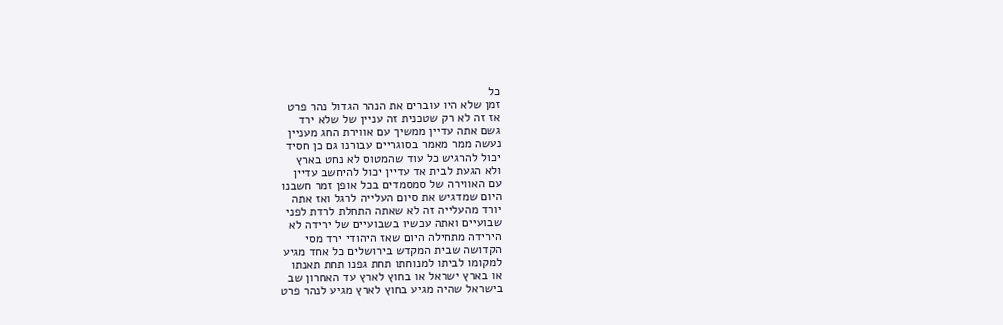כל
זמן שלא היו עוברים את הנהר הגדול נהר פרט
אז זה לא רק שטכנית זה עניין של שלא ירד
גשם אתה עדיין ממשיך עם אווירת החג מעניין
נעשה ממר מאמר בסוגריים עבורנו גם כן חסיד
יכול להרגיש כל עוד שהמטוס לא נחט בארץ
ולא הגעת לבית אד עדיין יכול להיחשב עדיין
עם האווירה של סמסמדים בכל אופן זמר חשבנו
היום שמדגיש את סיום העלייה לרגל ואז אתה
יורד מהעלייה זה לא שאתה התחלת לרדת לפני
שבועיים ואתה עכשיו בשבועיים של ירידה לא
הירידה מתחילה היום שאז היהודי ירד מסי
הקדושה שבית המקדש בירושלים כל אחד מגיע
למקומו לביתו למנוחתו תחת גפנו תחת תאנתו
או בארץ ישראל או בחוץ לארץ עד האחרון שב
בישראל שהיה מגיע בחוץ לארץ מגיע לנהר פרט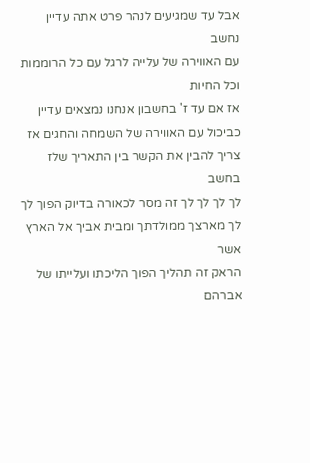אבל עד שמגיעים לנהר פרט אתה עדיין נחשב
עם האווירה של עלייה לרגל עם כל הרוממות
וכל החיות
אז אם עד ז' בחשבון אנחנו נמצאים עדיין
כביכול עם האווירה של השמחה והחגים אז
צריך להבין את הקשר בין התאריך שלז בחשב
לך לך לך לך זה מסר לכאורה בדיוק הפוך לך
לך מארצך ממולדתך ומבית אביך אל הארץ אשר
הראק זה תהליך הפוך הליכתו ועלייתו של
אברהם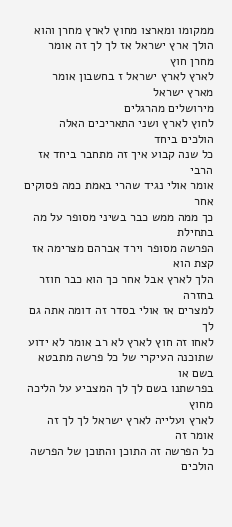ממקומו ומארצו מחוץ לארץ מחרן והוא
הולך ארץ ישראל אז לך לך זה אומר מחרן חוץ
לארץ לארץ ישראל ז בחשבון אומר מארץ ישראל
מירושלים מהרגלים
לחוץ לארץ ושני התאריכים האלה הולכים ביחד
כל שנה קבוע איך זה מתחבר ביחד אז הרבי
אומר אולי נגיד שהרי באמת כמה פסוקים אחר
כך ממה ממש כבר בשיני מסופר על מה בתחילת
הפרשה מסופר וירד אברהם מצרימה אז קצת הוא
הלך לארץ אבל אחר כך הוא כבר חוזר בחזרה
למצרים אז אולי בסדר זה דומה אתה גם לך
לאחו זה חוץ לארץ לא רב אומר לא ידוע
שתוכנה העיקרי של כל פרשה מתבטא בשם או
בפרשתנו בשם לך לך המצביע על הליכה מחוץ
לארץ ועלייה לארץ ישראל לך לך זה אומר זה
כל הפרשה זה התוכן והתוכן של הפרשה הולכים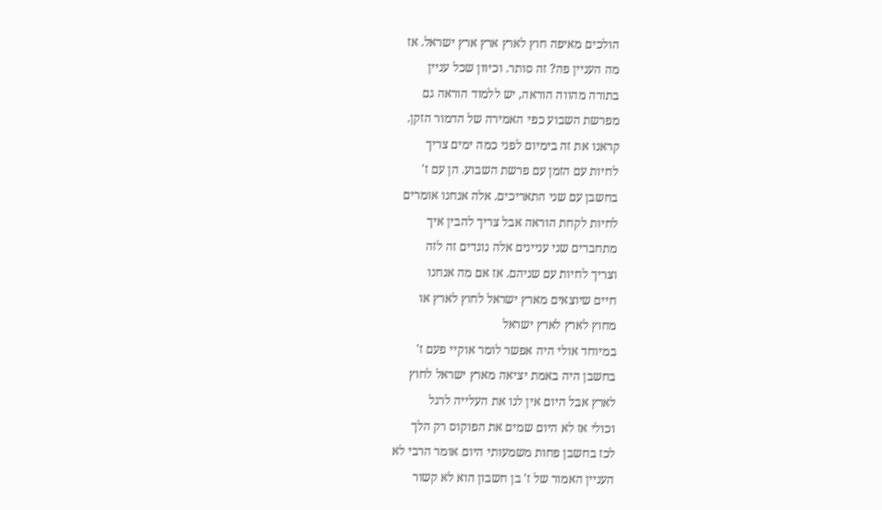הולכים מאיפה חוץ לארץ ארץ ארץ ישראל. אז
מה העניין פה? זה סותר. וכיוון שכל עניין
בתורה מהווה הוראה, יש ללמוד הוראה גם
מפרשת השבוע כפי האמירה של הדמור הזקן.
קראנו את זה בימיום לפני כמה ימים צריך
לחיות עם הזמן עם פרשת השבוע. הן עם ז'
בחשבן עם שני התאריכים. אלה אנחנו אומרים
לחיות לקחת הוראה אבל צריך להבין איך
מתחברים שני עניינים אלה נוגדים זה לזה
וצריך לחיות עם שניהם. אז אם מה אנחנו
חיים שיוצאים מארץ ישראל לחוץ לארץ או
מחוץ לארץ לארץ ישראל
במיוחד אולי היה אפשר לומר אוקיי פעם ז'
בחשבן היה באמת יציאה מארץ ישראל לחוץ
לארץ אבל היום אין לנו את העלייה לרגל
וכולי אז לא היום שמים את הפוקוס רק הלך
לכז בחשבן פחות משמעותי היום אומר הרבי לא
העניין האמור של ז' בן חשבון הוא לא קשור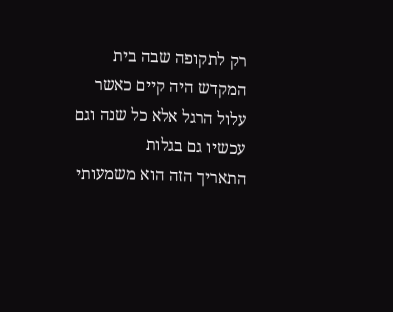רק לתקופה שבה בית המקדש היה קיים כאשר
עלול הרגל אלא כל שנה וגם עכשיו גם בגלות
התאריך הזה הוא משמעותי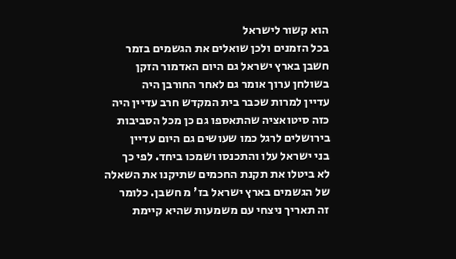הוא קשור לישראל
בכל הזמנים ולכן שואלים את הגשמים בזמר
חשבן בארץ ישראל גם היום האדמור הזקן
בשולחן ערוך אומר גם לאחר החורבן היה
עדיין למרות שכבר בית המקדש חרב עדיין היה
כזה סיטואציה שהתאספו גם כן מכל הסביבות
בירושלים לרגל כמו שעושים גם היום עדיין
בני ישראל עלו והתכנסו ושמכו ביחד. לפי כך
לא ביטלו את תקנת החכמים שתיקנו את השאלה
של הגשמים בארץ ישראל בז' מ חשבן. כלומר
זה תאריך ניצחי עם משמעות שהיא קיימת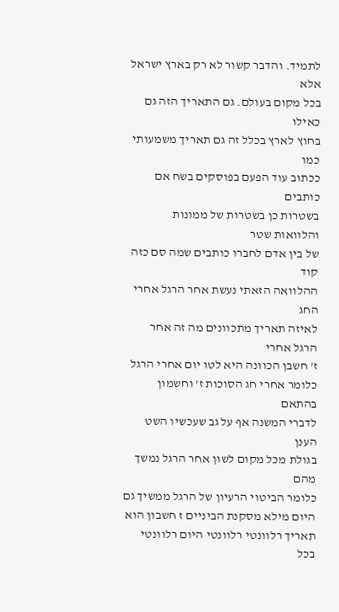לתמיד. והדבר קשור לא רק בארץ ישראל אלא
בכל מקום בעולם. גם התאריך הזה גם כאילו
בחוץ לארץ בכלל זה גם תאריך משמעותי כמו
ככתוב עוד הפעם בפוסקים בשח אם כותבים
בשטרות כן בשטרות של ממונות והלוואות שטר
של בין אדם לחברו כותבים שמה סם כזה קוד
ההלוואה הזאתי נעשת אחר הרגל אחרי החג
לאיזה תאריך מתכוונים מה זה אחר הרגל אחרי
ז' חשבן הכוונה היא לטו יום אחרי הרגל
כלומר אחרי חג הסוכות ז' וחשמון בהתאם
לדברי המשנה אף על גב שעכשיו השט הענן
בגולת מכל מקום לשון אחר הרגל נמשך מהם
כלומר הביטוי הרעיון של הרגל ממשיך גם
היום מילא מסקנת הביניים ז חשבון הוא
תאריך רלוונטי רלוונטי היום רלוונטי בכל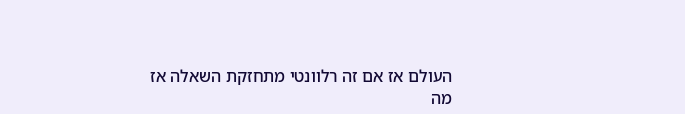העולם אז אם זה רלוונטי מתחזקת השאלה אז
מה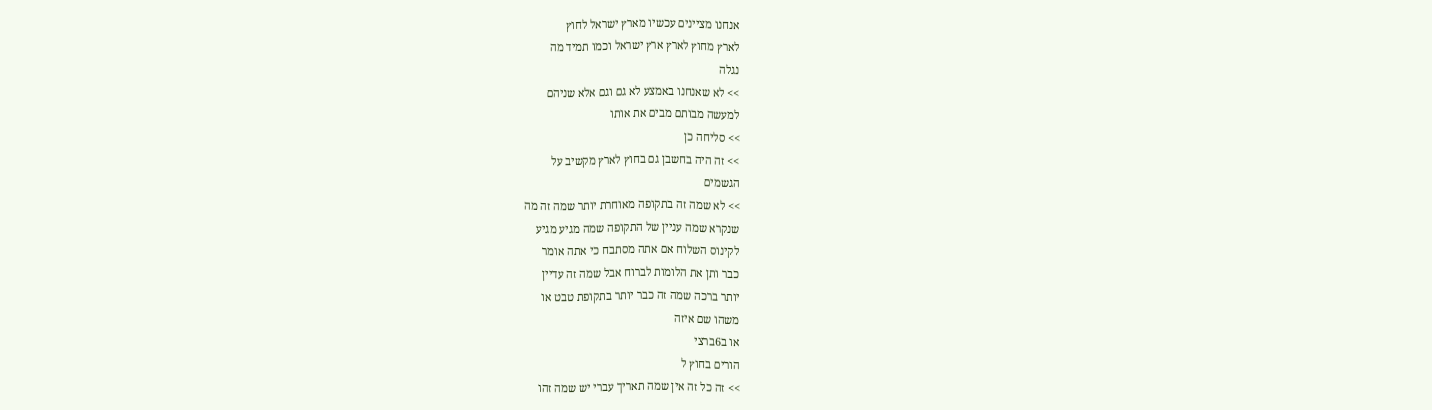אנחנו מציינים עכשיו מארץ ישראל לחוץ
לארץ מחוץ לארץ ארץ ישראל וכמו תמיד מה
נגלה
>> לא שאנחנו באמצע לא גם וגם אלא שניהם
למעשה מבותם מבים את אותו
>> סליחה כן
>> זה היה בחשבן גם בחוץ לארץ מקשיב על
הגשמים
>> לא שמה זה בתקופה מאוחרת יותר שמה זה מה
שנקרא שמה עניין של התקופה שמה מגיע מגיע
לקינוס השלוח אם אתה מסתבח כי אתה אומר
כבר ותן את הלומות לברוח אבל שמה זה עדיין
יותר ברכה שמה זה כבר יותר בתקופת טבט או
משהו שם איזה
או ב6ברצי
הורים בחוץ ל
>> זה כל זה אין שמה תאריך עברי יש שמה זהו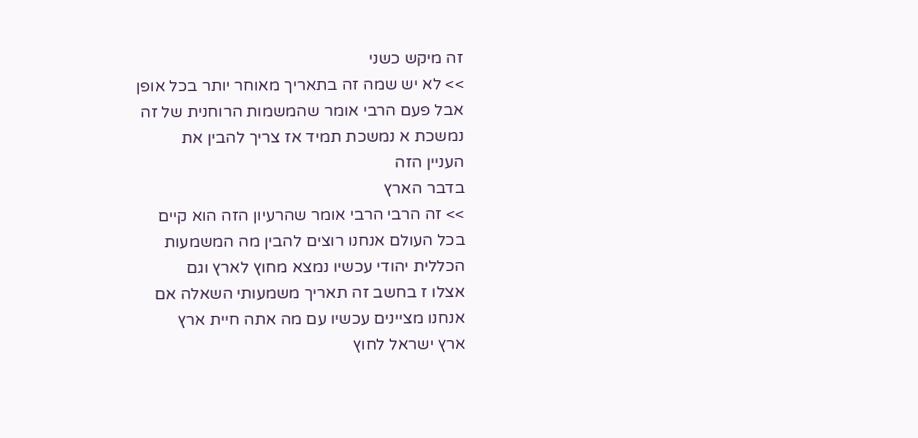זה מיקש כשני
>> לא יש שמה זה בתאריך מאוחר יותר בכל אופן
אבל פעם הרבי אומר שהמשמות הרוחנית של זה
נמשכת א נמשכת תמיד אז צריך להבין את
העניין הזה
בדבר הארץ
>> זה הרבי הרבי אומר שהרעיון הזה הוא קיים
בכל העולם אנחנו רוצים להבין מה המשמעות
הכללית יהודי עכשיו נמצא מחוץ לארץ וגם
אצלו ז בחשב זה תאריך משמעותי השאלה אם
אנחנו מציינים עכשיו עם מה אתה חיית ארץ
ארץ ישראל לחוץ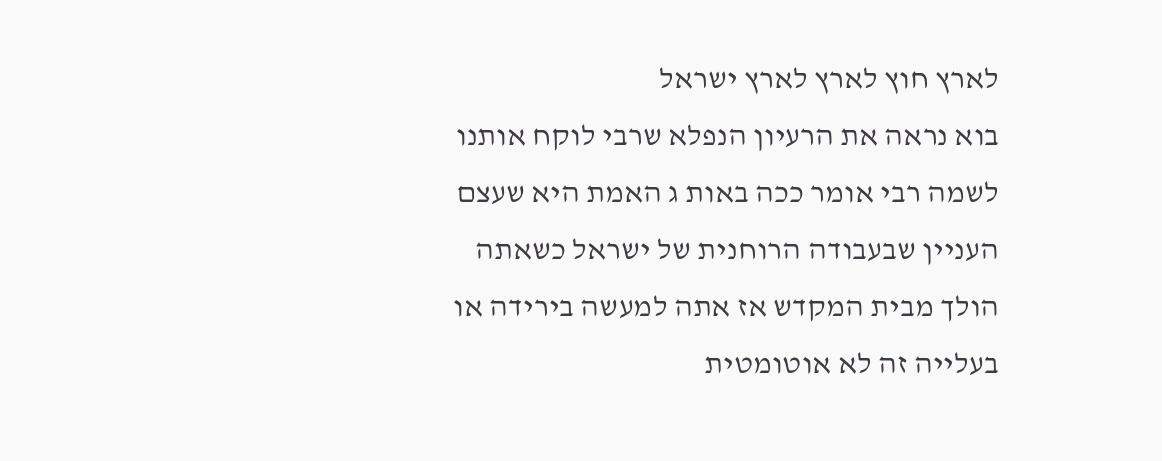לארץ חוץ לארץ לארץ ישראל
בוא נראה את הרעיון הנפלא שרבי לוקח אותנו
לשמה רבי אומר ככה באות ג האמת היא שעצם
העניין שבעבודה הרוחנית של ישראל כשאתה
הולך מבית המקדש אז אתה למעשה בירידה או
בעלייה זה לא אוטומטית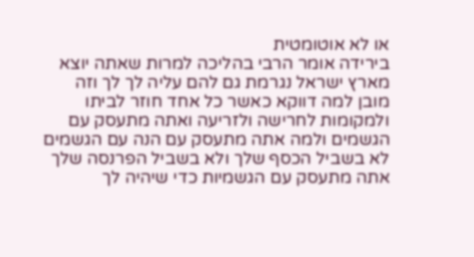או לא אוטומטית
בירידה אומר הרבי בהליכה למרות שאתה יוצא
מארץ ישראל נגרמת גם להם עליה לך לך וזה
מובן למה דווקא כאשר כל אחד חוזר לביתו
ולמקומות לחרישה ולזריעה ואתה מתעסק עם
הגשמים ולמה אתה מתעסק עם הנה עם הגשמים
לא בשביל הכסף שלך ולא בשביל הפרנסה שלך
אתה מתעסק עם הגשמיות כדי שיהיה לך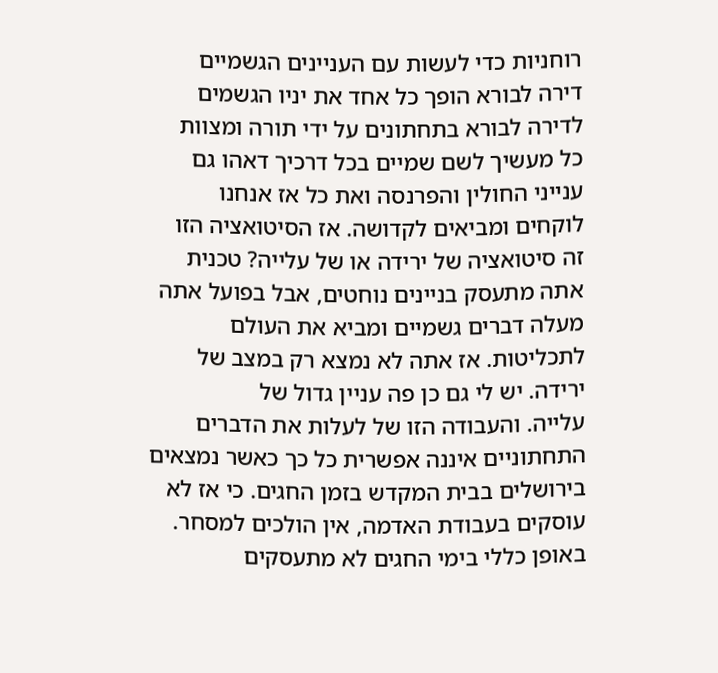רוחניות כדי לעשות עם העניינים הגשמיים
דירה לבורא הופך כל אחד את יניו הגשמים
לדירה לבורא בתחתונים על ידי תורה ומצוות
כל מעשיך לשם שמיים בכל דרכיך דאהו גם
ענייני החולין והפרנסה ואת כל אז אנחנו
לוקחים ומביאים לקדושה. אז הסיטואציה הזו
זה סיטואציה של ירידה או של עלייה? טכנית
אתה מתעסק בניינים נוחטים, אבל בפועל אתה
מעלה דברים גשמיים ומביא את העולם
לתכליטות. אז אתה לא נמצא רק במצב של
ירידה. יש לי גם כן פה עניין גדול של
עלייה. והעבודה הזו של לעלות את הדברים
התחתוניים איננה אפשרית כל כך כאשר נמצאים
בירושלים בבית המקדש בזמן החגים. כי אז לא
עוסקים בעבודת האדמה, אין הולכים למסחר.
באופן כללי בימי החגים לא מתעסקים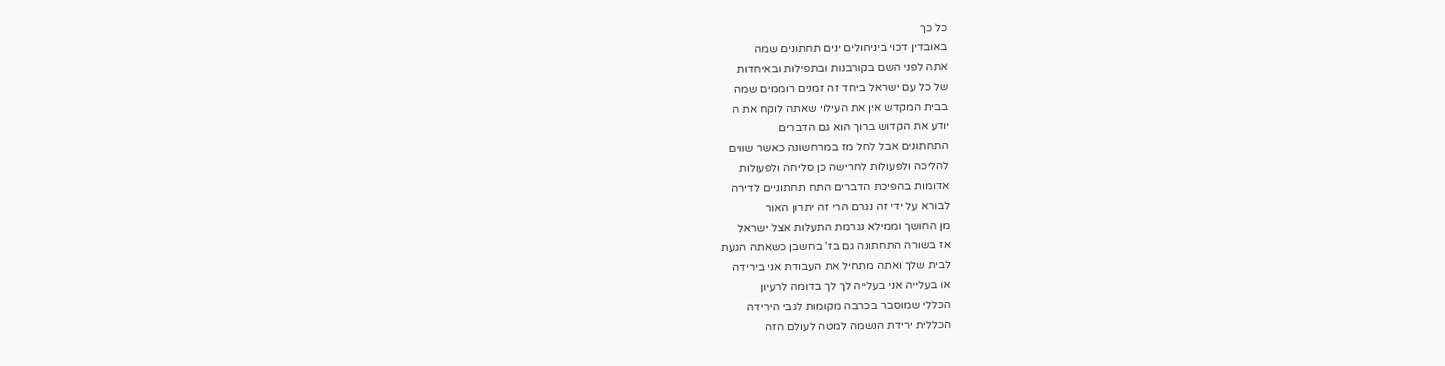כל כך
באובדין דכוי ביניחולים ינים תחתונים שמה
אתה לפני השם בקורבנות ובתפילות ובאיחדות
של כל עם ישראל ביחד זה זמנים רוממים שמה
בבית המקדש אין את העילוי שאתה לוקח את ה
יודע את הקדוש ברוך הוא גם הדברים
התחתונים אבל לחל מז במרחשונה כאשר שווים
להליכה ולפעולות לחרישה כן סליחה ולפעולות
אדומות בהפיכת הדברים התח תחתוניים לדירה
לבורא על ידי זה נגרם הרי זה יתרון האור
מן החושך וממילא נגרמת התעלות אצל ישראל
אז בשורה התחתונה גם בז' בחשבן כשאתה הגעת
לבית שלך ואתה מתחיל את העבודת אני בירידה
או בעלייה אני בעלייה לך לך בדומה לרעיון
הכללי שמוסבר בכרבה מקומות לגבי הירידה
הכללית ירידת הנשמה למטה לעולם הזה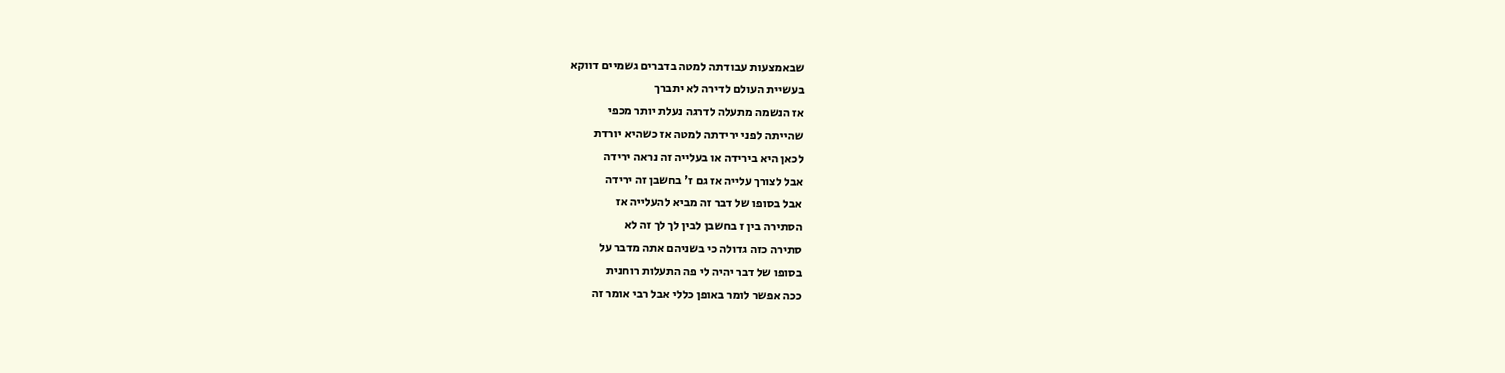שבאמצעות עבודתה למטה בדברים גשמיים דווקא
בעשיית העולם לדירה לא יתברך
אז הנשמה מתעלה לדרגה נעלת יותר מכפי
שהייתה לפני ירידתה למטה אז כשהיא יורדת
לכאן היא בירידה או בעלייה זה נראה ירידה
אבל לצורך עלייה אז גם ז' בחשבן זה ירידה
אבל בסופו של דבר זה מביא להעלייה אז
הסתירה בין ז בחשבן לבין לך לך זה לא
סתירה כזה גדולה כי בשניהם אתה מדבר על
בסופו של דבר יהיה לי פה התעלות רוחנית
ככה אפשר לומר באופן כללי אבל רבי אומר זה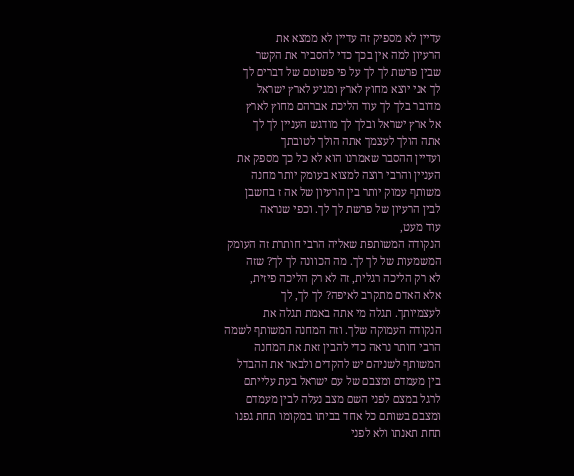עדיין לא מספיק זה עדיין לא ממצא את
הרעיון למה אין בכך כדי להסביר את הקשר
שבין פרשת לך לך על פי פשוטם של דברים לך
לך אני יוצא מחוץ לארץ ומגיע לארץ ישראל
מדובר בלך לך עוד הליכת אברהם מחוץ לארץ
אל ארץ ישראל ובלך לך מודגש העניין לך לך
אתה הולך לעצמך אתה הולך לטובתך
ועדיין ההסבר שאמרנו הוא לא כל כך מספק את
העניין והרבי רוצה למצוא בעומק יותר מחנה
משותף עמוק יותר בין הרעיון של אה ז בחשבן
לבין הרעיון של פרשת לך לך. וכפי שנראה
עוד מעט,
הנקודה המשותפת שאליה הרבי חותרת זה העומק
המשמעות של לך לך. מה הכוונה לך לך? שזה
לא רק הליכה רגלית, זה לא רק הליכה פיזית,
אלא האדם מתקרב לאיפה? לך לך, לך
לעצמיותך. תגלה מי אתה באמת תגלה את
הנקודה העמוקה שלך. וזה המחנה המשותף לשמה
הרבי חותר נראה כדי להבין זאת את המחנה
המשותף לשניהם יש להקדים ולבאר את ההבדל
בין מעמדם ומצבם של עם ישראל בעת עלייתם
לרגל במצם לפני השם מצב נעלה לבין מעמדם
ומצבם בשותם כל אחד בביתו במקומו תחת גפנו
תחת תאנתו ולא לפני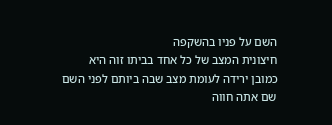השם על פניו בהשקפה
חיצונית המצב של כל אחד בביתו זוה היא
כמובן ירידה לעומת מצב שבה ביותם לפני השם
שם אתה חווה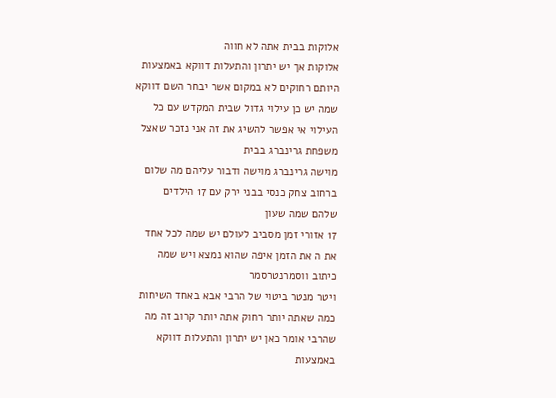אלוקות בבית אתה לא חווה
אלוקות אך יש יתרון והתעלות דווקא באמצעות
היותם רחוקים לא במקום אשר יבחר השם דווקא
שמה יש כן עילוי גדול שבית המקדש עם כל
העילוי אי אפשר להשיג את זה אני נזכר שאצל
משפחת גרינברג בבית
מוישה גרינברג מוישה ודבור עליהם מה שלום
ברחוב צחק כנסי בבני ירק עם 17 הילדים
שלהם שמה שעון
17 אזורי זמן מסביב לעולם יש שמה לכל אחד
את ה את הזמן איפה שהוא נמצא ויש שמה
כיתוב ווסמרנטרסמר
ויטר מנטר ביטוי של הרבי אבא באחד השיחות
כמה שאתה יותר רחוק אתה יותר קרוב זה מה
שהרבי אומר כאן יש יתרון והתעלות דווקא
באמצעות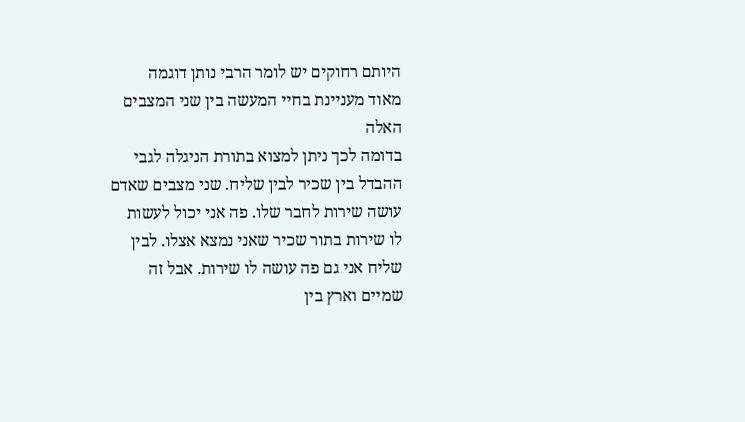היותם רחוקים יש לומר הרבי נותן דוגמה
מאוד מעניינת בחיי המעשה בין שני המצבים
האלה
בדומה לכך ניתן למצוא בתורת הניגלה לגבי
ההבדל בין שכיר לבין שליח. שני מצבים שאדם
עושה שירות לחבר שלו. פה אני יכול לעשות
לו שירות בתור שכיר שאני נמצא אצלו. לבין
שליח אני גם פה עושה לו שירות. אבל זה
שמיים וארץ בין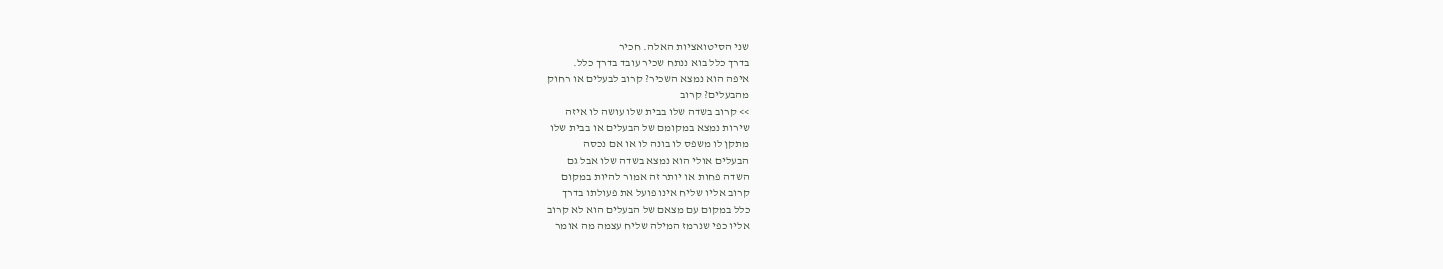שני הסיטואציות האלה. חכיר
בדרך כלל בוא ננתח שכיר עובד בדרך כלל.
איפה הוא נמצא השכיר? קרוב לבעלים או רחוק
מהבעלים? קרוב
>> קרוב בשדה שלו בבית שלו עושה לו איזה
שירות נמצא במקומם של הבעלים או בבית שלו
מתקן לו משפס לו בונה לו או אם נכסה
הבעלים אולי הוא נמצא בשדה שלו אבל גם
השדה פחות או יותר זה אמור להיות במקום
קרוב אליו שליח אינו פועל את פעולתו בדרך
כלל במקום עם מצאם של הבעלים הוא לא קרוב
אליו כפי שנרמז המילה שליח עצמה מה אומר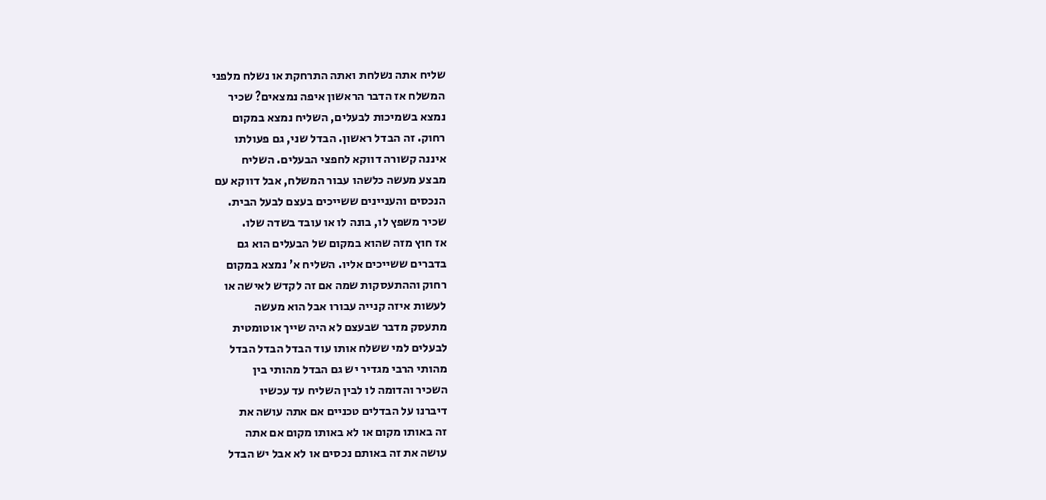שליח אתה נשלחת ואתה התרחקת או נשלח מלפני
המשלח אז הדבר הראשון איפה נמצאים? שכיר
נמצא בשמיכות לבעלים, השליח נמצא במקום
רחוק. זה הבדל ראשון. הבדל שני, גם פעולתו
איננה קשורה דווקא לחפצי הבעלים. השליח
מבצע מעשה כלשהו עבור המשלח, אבל דווקא עם
הנכסים והעניינים ששייכים בעצם לבעל הבית.
שכיר משפץ לו, בונה לו או עובד בשדה שלו.
אז חוץ מזה שהוא במקום של הבעלים הוא גם
בדברים ששייכים אליו. השליח א' נמצא במקום
רחוק וההתעסקות שמה אם זה לקדש לאישה או
לעשות איזה קנייה עבורו אבל הוא מעשה
מתעסק מדבר שבעצם לא היה שייך אוטומטית
לבעלים למי ששלח אותו עוד הבדל הבדל הבדל
מהותי הרבי מגדיר יש גם הבדל מהותי בין
השכיר והדומה לו לבין השליח עד עכשיו
דיברנו על הבדלים טכניים אם אתה עושה את
זה באותו מקום או לא באותו מקום אם אתה
עושה את זה באותם נכסים או לא אבל יש הבדל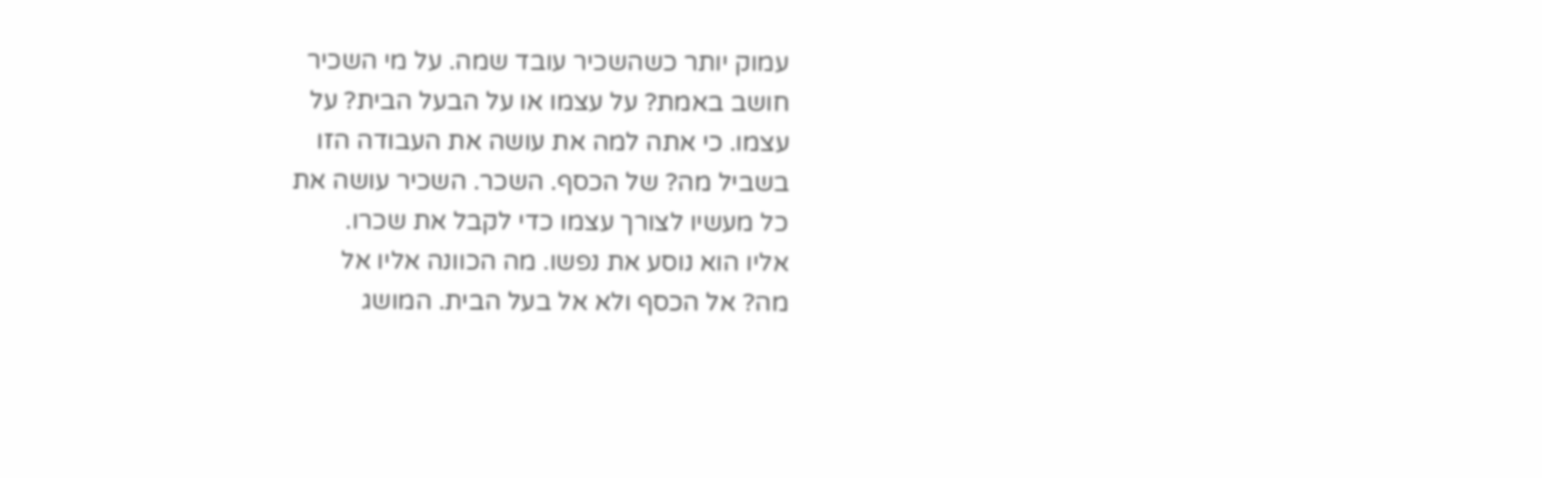עמוק יותר כשהשכיר עובד שמה. על מי השכיר
חושב באמת? על עצמו או על הבעל הבית? על
עצמו. כי אתה למה את עושה את העבודה הזו
בשביל מה? של הכסף. השכר. השכיר עושה את
כל מעשיו לצורך עצמו כדי לקבל את שכרו.
אליו הוא נוסע את נפשו. מה הכוונה אליו אל
מה? אל הכסף ולא אל בעל הבית. המושג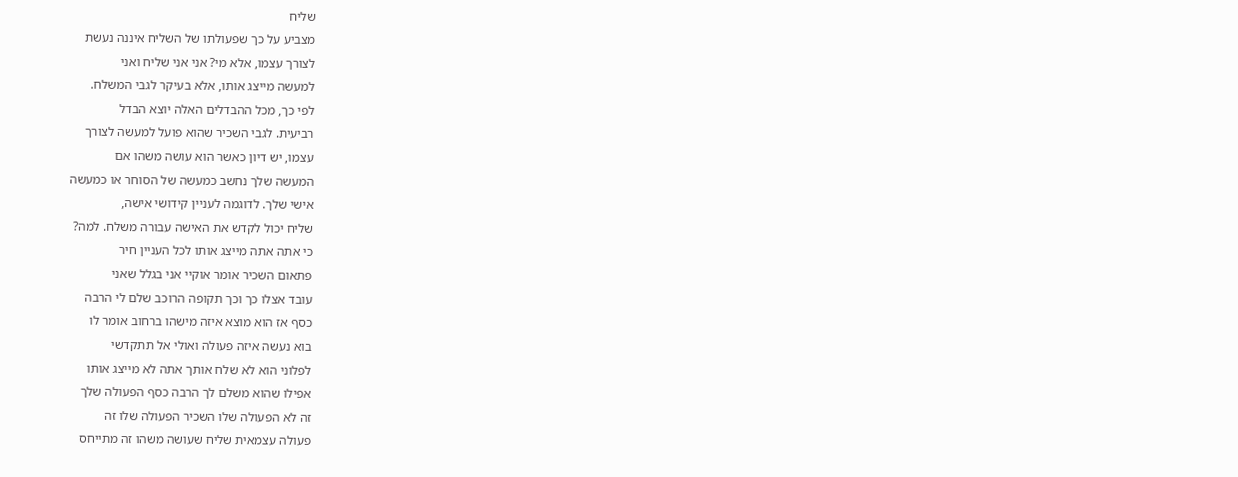שליח
מצביע על כך שפעולתו של השליח איננה נעשת
לצורך עצמו, אלא מי? אני אני שליח ואני
למעשה מייצג אותו, אלא בעיקר לגבי המשלח.
לפי כך, מכל ההבדלים האלה יוצא הבדל
רביעית. לגבי השכיר שהוא פועל למעשה לצורך
עצמו, יש דיון כאשר הוא עושה משהו אם
המעשה שלך נחשב כמעשה של הסוחר או כמעשה
אישי שלך. לדוגמה לעניין קידושי אישה,
שליח יכול לקדש את האישה עבורה משלח. למה?
כי אתה אתה מייצג אותו לכל העניין חיר
פתאום השכיר אומר אוקיי אני בגלל שאני
עובד אצלו כך וכך תקופה הרוכב שלם לי הרבה
כסף אז הוא מוצא איזה מישהו ברחוב אומר לו
בוא נעשה איזה פעולה ואולי אל תתקדשי
לפלוני הוא לא שלח אותך אתה לא מייצג אותו
אפילו שהוא משלם לך הרבה כסף הפעולה שלך
זה לא הפעולה שלו השכיר הפעולה שלו זה
פעולה עצמאית שליח שעושה משהו זה מתייחס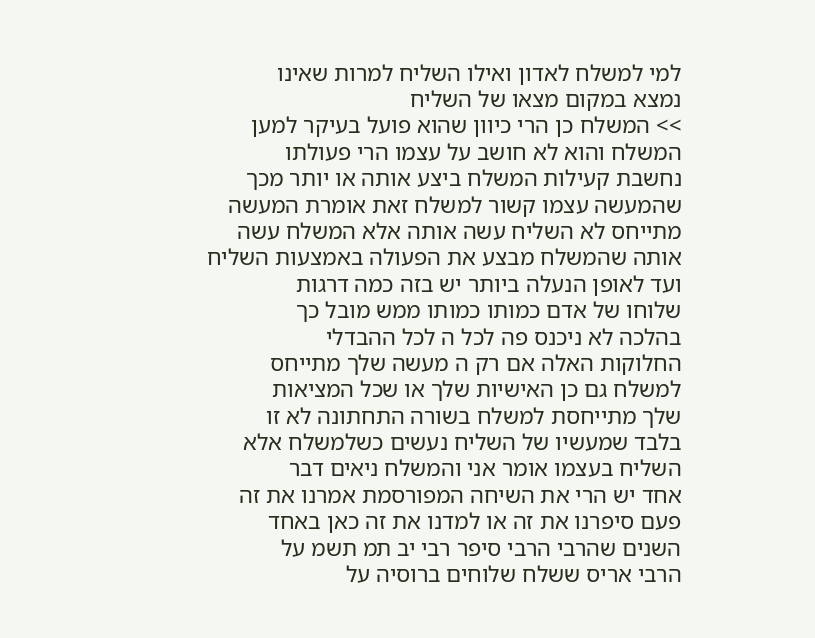למי למשלח לאדון ואילו השליח למרות שאינו
נמצא במקום מצאו של השליח
>> המשלח כן הרי כיוון שהוא פועל בעיקר למען
המשלח והוא לא חושב על עצמו הרי פעולתו
נחשבת קעילות המשלח ביצע אותה או יותר מכך
שהמעשה עצמו קשור למשלח זאת אומרת המעשה
מתייחס לא השליח עשה אותה אלא המשלח עשה
אותה שהמשלח מבצע את הפעולה באמצעות השליח
ועד לאופן הנעלה ביותר יש בזה כמה דרגות
שלוחו של אדם כמותו כמותו ממש מובל כך
בהלכה לא ניכנס פה לכל ה לכל ההבדלי
החלוקות האלה אם רק ה מעשה שלך מתייחס
למשלח גם כן האישיות שלך או שכל המציאות
שלך מתייחסת למשלח בשורה התחתונה לא זו
בלבד שמעשיו של השליח נעשים כשלמשלח אלא
השליח בעצמו אומר אני והמשלח ניאים דבר
אחד יש הרי את השיחה המפורסמת אמרנו את זה
פעם סיפרנו את זה או למדנו את זה כאן באחד
השנים שהרבי הרבי סיפר רבי יב תמ תשמ על
הרבי אריס ששלח שלוחים ברוסיה על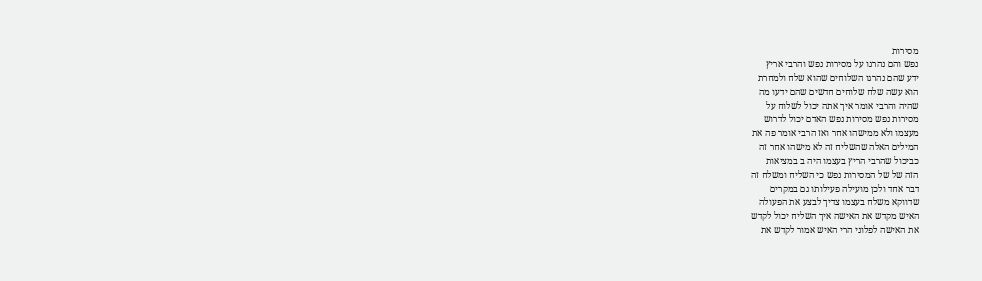מסירות
נפש והם נהרגו על מסירות נפש והרבי אריץ
ידע שהם נהרגו השלוחים שהוא שלח ולמחרת
הוא עשה שלח שלוחים חדשים שהם ידעו מה
שהיה והרבי אומר איך אתה יכול לשלוח על
מסירות נפש מסירות נפש האדם יכול לדרוש
מעצמו ולא ממישהו אחר ואז הרבי אומר פה את
המילים האלה שהשליח זה לא מישהו אחר זה
כביכול שהרבי הריץ בעצמו היה ב במציאות
הזה של של המסירות נפש כי השליח ומשלח זה
דבר אחד ולכן מועילה פעילותו גם במקרים
שדווקא משלח בעצמו צדיך לבצע את הפעולה
האיש מקדש את האישה איך השליח יכול לקדש
את האישה לפלוני הרי האיש אמור לקדש את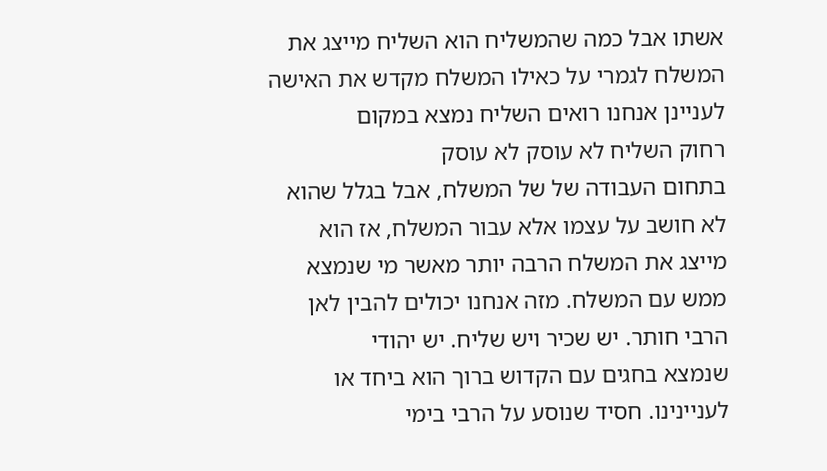אשתו אבל כמה שהמשליח הוא השליח מייצג את
המשלח לגמרי על כאילו המשלח מקדש את האישה
לעניינן אנחנו רואים השליח נמצא במקום
רחוק השליח לא עוסק לא עוסק
בתחום העבודה של של המשלח, אבל בגלל שהוא
לא חושב על עצמו אלא עבור המשלח, אז הוא
מייצג את המשלח הרבה יותר מאשר מי שנמצא
ממש עם המשלח. מזה אנחנו יכולים להבין לאן
הרבי חותר. יש שכיר ויש שליח. יש יהודי
שנמצא בחגים עם הקדוש ברוך הוא ביחד או
לעניינינו. חסיד שנוסע על הרבי בימי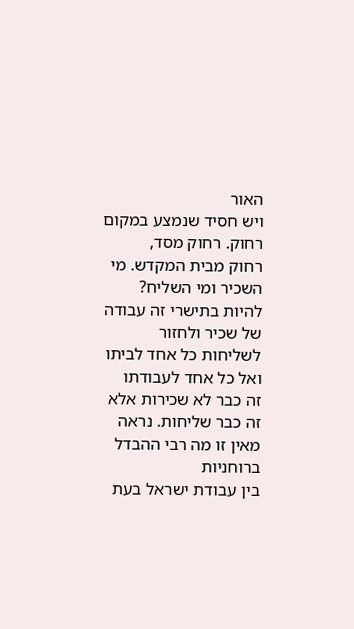האור
ויש חסיד שנמצע במקום רחוק. רחוק מסד,
רחוק מבית המקדש. מי השכיר ומי השליח?
להיות בתישרי זה עבודה של שכיר ולחזור
לשליחות כל אחד לביתו ואל כל אחד לעבודתו
זה כבר לא שכירות אלא זה כבר שליחות. נראה
מאין זו מה רבי ההבדל ברוחניות
בין עבודת ישראל בעת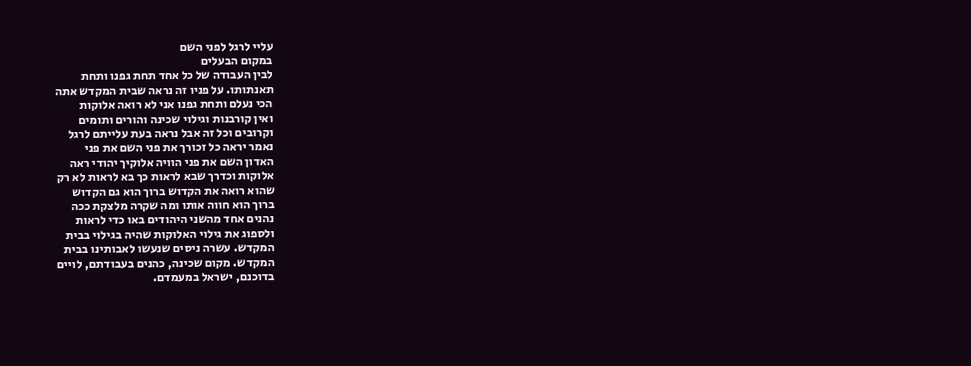עליי לרגל לפני השם
במקום הבעלים
לבין העבודה של כל אחד תחת גפנו ותחת
תאנתותו. על פניו זה נראה שבית המקדש אתה
הכי נעלם ותחת גפנו אני לא רואה אלוקות
ואין קורבנות וגילוי שכינה והורים ותומים
וקרובים וכל זה אבל נראה בעת עלייתם לרגל
נאמר יראה כל זכורך את פני השם את פני
האדון השם את פני הוויה אלוקיך יהודי ראה
אלוקות וכדרך שבא לראות כך בא לראות לא רק
שהוא רואה את הקדוש ברוך הוא גם הקדוש
ברוך הוא חווה אותו ומה שקרה מלצקת ככה
נהנים אחד מהשני היהודים באו כדי לראות
ולספוג את גילוי האלוקות שהיה בגילוי בבית
המקדש. עשרה ניסים שנעשו לאבותינו בבית
המקדש. מקום שכינה, כהנים בעבודתם, לויים
בדוכנם, ישראל במעמדם.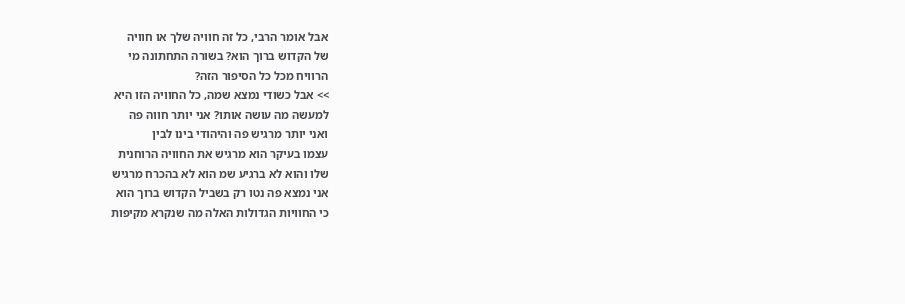אבל אומר הרבי, כל זה חוויה שלך או חוויה
של הקדוש ברוך הוא? בשורה התחתונה מי
הרוויח מכל כל הסיפור הזה?
>> אבל כשודי נמצא שמה, כל החוויה הזו היא
למעשה מה עושה אותו? אני יותר חווה פה
ואני יותר מרגיש פה והיהודי בינו לבין
עצמו בעיקר הוא מרגיש את החוויה הרוחנית
שלו והוא לא ברגיע שמ הוא לא בהכרח מרגיש
אני נמצא פה נטו רק בשביל הקדוש ברוך הוא
כי החוויות הגדולות האלה מה שנקרא מקיפות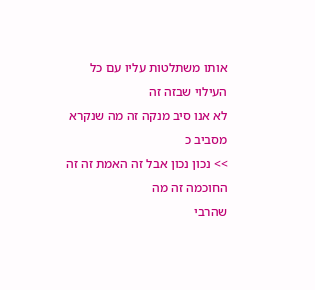אותו משתלטות עליו עם כל העילוי שבזה זה
לא אנו סיב מנקה זה מה שנקרא מסביב כ
>> נכון נכון אבל זה האמת זה זה החוכמה זה מה
שהרבי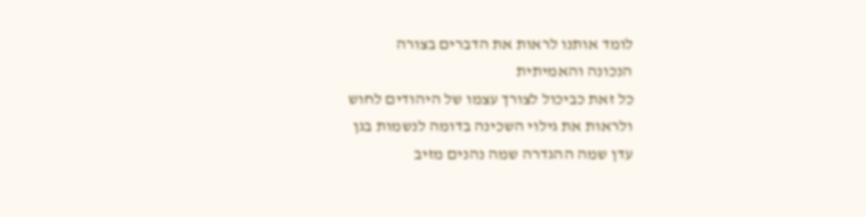לומד אותנו לראות את הדברים בצורה
הנכונה והאמיתית
כל זאת כביכול לצורך עצמו של היהודים לחוש
ולראות את גילוי השכינה בדומה לנשמות בגן
עדן שמה ההגדרה שמה נהנים מזיב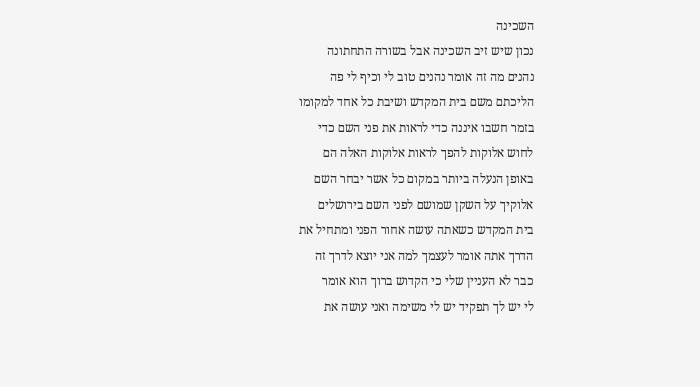השכינה
נכון שיש זיב השכינה אבל בשורה התחתונה
נהנים מה זה אומר נהנים טוב לי וכיף לי פה
הליכתם משם בית המקדש ושיבת כל אחד למקומו
בזמר חשבו איננה כדי לראות את פני השם כדי
לחוש אלוקות להפך לראות אלוקות האלה הם
באופן הנעלה ביותר במקום כל אשר יבחר השם
אלוקיך על השקן שמושם לפני השם בירושלים
בית המקדש כשאתה עושה אחור הפני ומתחיל את
הדרך אתה אומר לעצמך למה אני יוצא לדרך זה
כבר לא העניין שלי כי הקדוש ברוך הוא אומר
לי יש לך תפקיד יש לי משימה ואני עושה את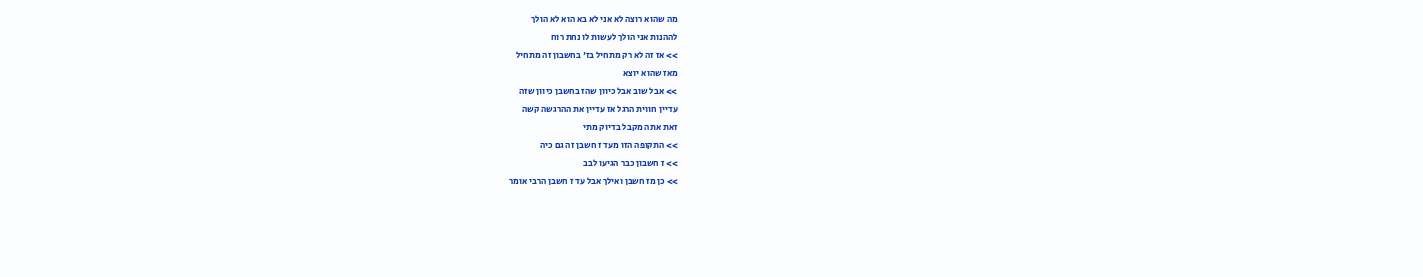מה שהוא רוצה לא אני לא בא הוא לא הולך
לההנות אני הולך לעשות לו נחת רוח
>> אז זה לא רק מתחיל בז' בחשבון זה מתחיל
מאז שהוא יוצא
>> אבל שוב אבל כיוון שהז בחשבן כיוון שזה
עדיין חווית הרגל אז עדיין את ההרגשה קשה
זאת אתה מקבל בדיוק מתי
>> התקופה הזו מעד ז חשבן זה גם כיה
>> ז חשבון כבר הגיעו לבב
>> כן מז חשבן ואילך אבל עד ז חשבן הרבי אומר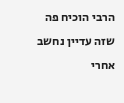הרבי הוכיח פה שזה עדיין נחשב אחרי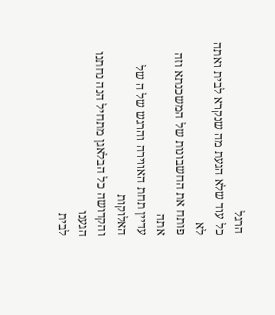הרגל
כל עוד שלא הגעת מה שנקרא לבית ואתה לא
פותח את החשבונות של המשכנתא וזה אתה
עדיין תחת האווירה והרגש של ה של האלוקות
והקדושה כל הבלאגן מתחיל הנה נחתנו הגענו
לבית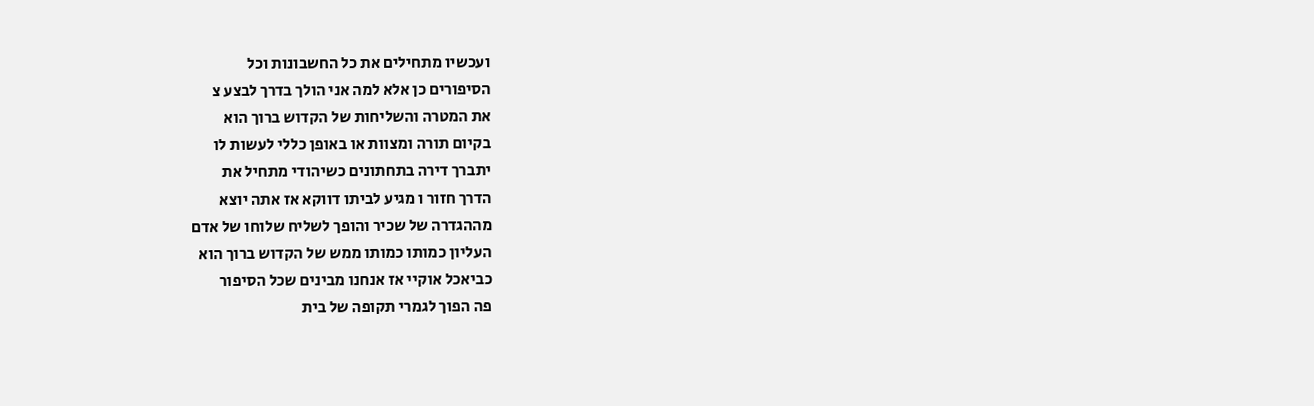ועכשיו מתחילים את כל החשבונות וכל
הסיפורים כן אלא למה אני הולך בדרך לבצע צ
את המטרה והשליחות של הקדוש ברוך הוא
בקיום תורה ומצוות או באופן כללי לעשות לו
יתברך דירה בתחתונים כשיהודי מתחיל את
הדרך חזור ו מגיע לביתו דווקא אז אתה יוצא
מההגדרה של שכיר והופך לשליח שלוחו של אדם
העליון כמותו כמותו ממש של הקדוש ברוך הוא
כביאכל אוקיי אז אנחנו מבינים שכל הסיפור
פה הפוך לגמרי תקופה של בית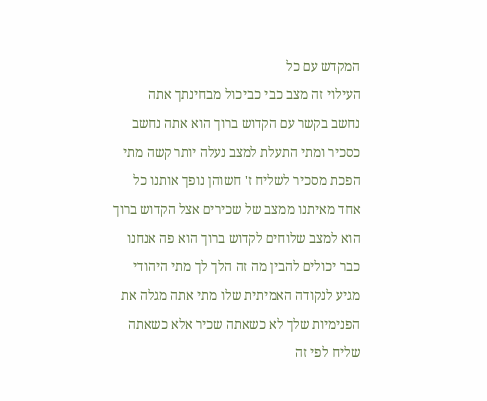המקדש עם כל
העילוי זה מצב כבי כביכול מבחינתך אתה
נחשב בקשר עם הקדוש ברוך הוא אתה נחשב
כסכיר ומתי התעלת למצב נעלה יותר קשה מתי
הפכת מסכיר לשליח ז' חשוהן נופך אותנו כל
אחד מאיתנו ממצב של שכירים אצל הקדוש ברוך
הוא למצב שלוחים לקדוש ברוך הוא פה אנחנו
כבר יכולים להבין מה זה הלך לך מתי היהודי
מגיע לנקודה האמיתית שלו מתי אתה מגלה את
הפנימיות שלך לא כשאתה שכיר אלא כשאתה
שליח לפי זה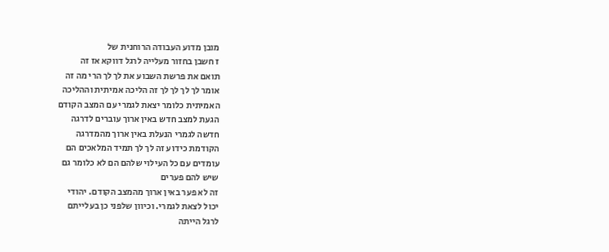מובן מדוע העבודה הרוחנית של
ז חשבן בחזור מעלייה לרגל דווקא אז זה
תואם את פרשת השבוע את לך לך הרי מה זה
אומר לך לך לך לך זה הליכה אמיתית וההליכה
האמיתית כלומר יצאת לגמרי עם המצב הקודם
הגעת למצב חדש באין ארוך עוברים לדרגה
חדשה לגמרי הנעלת באין ארוך מהמדרגה
הקודמת כידוע זה לך לך תמיד המלאכים הם
עומדים עם כל העילוי שלהם הם לא כלומר גם
שיש להם פערים
זה לא פער באין ארוך מהמצב הקודם. יהודי
יכול לצאת לגמרי. וכיוון שלפני כן בעלייתם
לרגל הייתה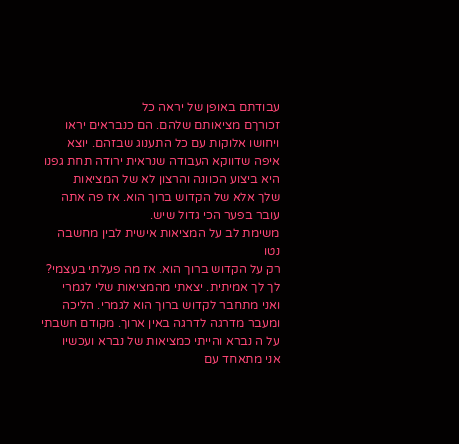עבודתם באופן של יראה כל
זכורךם מציאותם שלהם. הם כנבראים יראו
ויחושו אלוקות עם כל התענוג שבזהם. יוצא
איפה שדווקא העבודה שנראית ירודה תחת גפנו
היא ביצוע הכוונה והרצון לא של המציאות
שלך אלא של הקדוש ברוך הוא. אז פה אתה
עובר בפער הכי גדול שיש.
משימת לב על המציאות אישית לבין מחשבה נטו
רק על הקדוש ברוך הוא. אז מה פעלתי בעצמי?
לך לך אמיתית. יצאתי מהמציאות שלי לגמרי
ואני מתחבר לקדוש ברוך הוא לגמרי. הליכה
ומעבר מדרגה לדרגה באין ארוך. מקודם חשבתי
על ה נברא והייתי כמציאות של נברא ועכשיו
אני מתאחד עם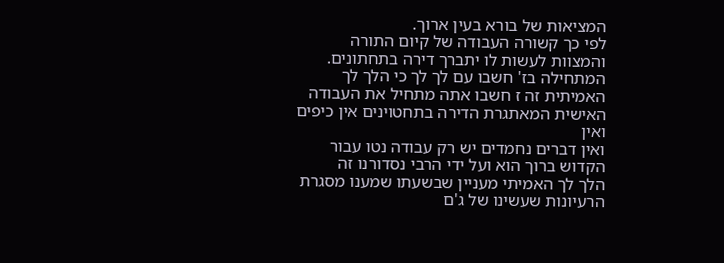המציאות של בורא בעין ארוך.
לפי כך קשורה העבודה של קיום התורה
והמצוות לעשות לו יתברך דירה בתחתונים.
המתחילה בז' חשבו עם לך לך כי הלך לך
האמיתית זה ז חשבו אתה מתחיל את העבודה
האישית המאתגרת הדירה בתחטוינים אין כיפים
ואין
ואין דברים נחמדים יש רק עבודה נטו עבור
הקדוש ברוך הוא ועל ידי הרבי נסדורנו זה
הלך לך האמיתי מעניין שבשעתו שמענו מסגרת
הרעיונות שעשינו של ג'ם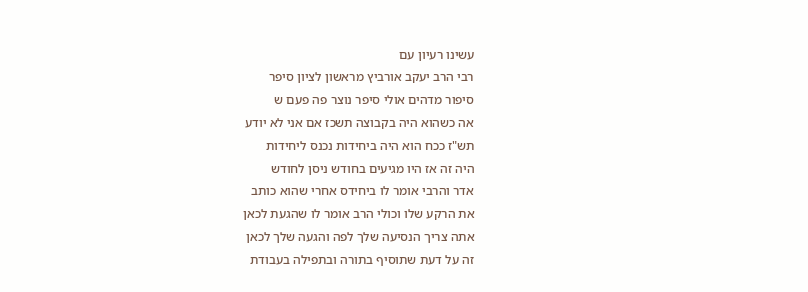עשינו רעיון עם
רבי הרב יעקב אורביץ מראשון לציון סיפר
סיפור מדהים אולי סיפר נוצר פה פעם ש
אה כשהוא היה בקבוצה תשכז אם אני לא יודע
תש"ז ככח הוא היה ביחידות נכנס ליחידות
היה זה אז היו מגיעים בחודש ניסן לחודש
אדר והרבי אומר לו ביחידס אחרי שהוא כותב
את הרקע שלו וכולי הרב אומר לו שהגעת לכאן
אתה צריך הנסיעה שלך לפה והגעה שלך לכאן
זה על דעת שתוסיף בתורה ובתפילה בעבודת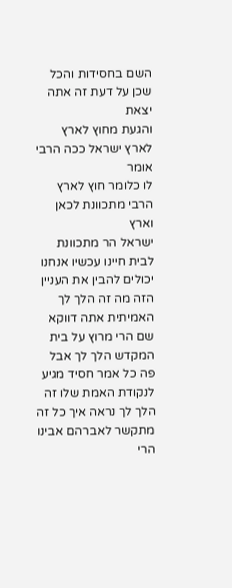השם בחסידות והכל שכן על דעת זה אתה יצאת
והגעת מחוץ לארץ לארץ ישראל ככה הרבי אומר
לו כלומר חוץ לארץ הרבי מתכוונת לכאן וארץ
ישראל הר מתכוונת לבית חיינו עכשיו אנחנו
יכולים להבין את העניין הזה מה זה הלך לך
האמיתית אתה דווקא שם הרי מרוץ על בית
המקדש הלך לך אבל פה כל אמר חסיד מגיע
לנקודת האמת שלו זה הלך לך נראה איך כל זה
מתקשר לאברהם אבינו הרי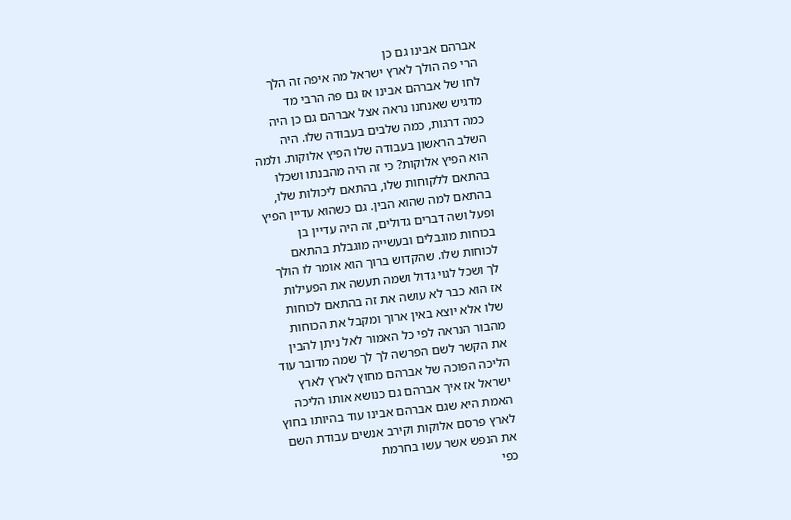אברהם אבינו גם כן
הרי פה הולך לארץ ישראל מה איפה זה הלך
לחו של אברהם אבינו אז גם פה הרבי מד
מדגיש שאנחנו נראה אצל אברהם גם כן היה
כמה דרגות, כמה שלבים בעבודה שלו. היה
השלב הראשון בעבודה שלו הפיץ אלוקות. ולמה
הוא הפיץ אלוקות? כי זה היה מהבנתו ושכלו
בהתאם ללקוחות שלו, בהתאם ליכולות שלו,
בהתאם למה שהוא הבין. גם כשהוא עדיין הפיץ
ופעל ושה דברים גדולים, זה היה עדיין בן
בכוחות מוגבלים ובעשייה מוגבלת בהתאם
לכוחות שלו. שהקדוש ברוך הוא אומר לו הולך
לך ושכל לגוי גדול ושמה תעשה את הפעילות
אז הוא כבר לא עושה את זה בהתאם לכוחות
שלו אלא יוצא באין ארוך ומקבל את הכוחות
מהבור הנראה לפי כל האמור לאל ניתן להבין
את הקשר לשם הפרשה לך לך שמה מדובר עוד
הליכה הפוכה של אברהם מחוץ לארץ לארץ
ישראל אז איך אברהם גם כנושא אותו הליכה
האמת היא שגם אברהם אבינו עוד בהיותו בחוץ
לארץ פרסם אלוקות וקירב אנשים עבודת השם
את הנפש אשר עשו בחרמת
כפי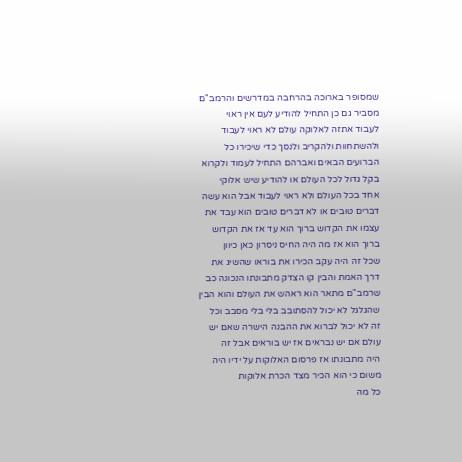שמסופר בארוכה בהרחבה במדרשים והרמב"ם
מסביר גם כן התחיל להודיע לעם אין ראוי
לעבוד אתזה לאלוקה עולם לא ראוי לעבוד
ולהשתחוות ולהקריב ולנסך כדי שיכירו כל
הברועים הבאים ואברהם התחיל לעמוד ולקרוא
בקל גדול לכל העולם או להודיע שיש אלוקי
אחד בכל העולם ולא ראוי לעבוד אבל הוא עשה
דברים טובים או לא דברים טובים הוא עבד את
עצמו את הקדוש ברוך הוא עד אז את הקדוש
ברוך הוא אז מה היה החיס ניסרון כאן כיוון
שכל זה היה עקב הכירו את בוראו שהשיג את
דרך האמת והבין קו הצדק מתבונתו הנכונה כב
שרמב"ם מתאר הוא ראהש את העולם והוא הבין
שהגלגל לא יכול להסתובב בלי בלי מסבב וכל
זה לא יכול לברוא את ההבנה הישרה שאם יש
עולם אם יש נבראים אז יש בוראים אבל זה
היה מתבונתו אז פרסום האלוקות על ידיו היה
משום כי הוא הכיר מצד הכרת אלוקות
כל מה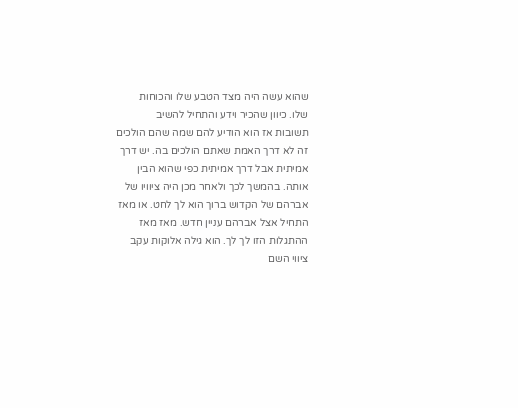שהוא עשה היה מצד הטבע שלו והכוחות
שלו. כיוון שהכיר וידע והתחיל להשיב
תשובות אז הוא הודיע להם שמה שהם הולכים
זה לא דרך האמת שאתם הולכים בה. יש דרך
אמיתית אבל דרך אמיתית כפי שהוא הבין
אותה. בהמשך לכך ולאחר מכן היה ציוויו של
אברהם של הקדוש ברוך הוא לך לחט. או מאז
התחיל אצל אברהם עניין חדש. מאז מאז
ההתגלות הזו לך לך. הוא גילה אלוקות עקב
ציווי השם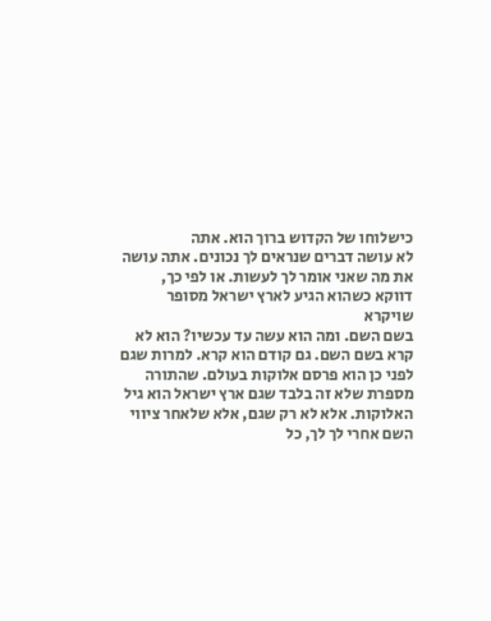כישלוחו של הקדוש ברוך הוא. אתה
לא עושה דברים שנראים לך נכונים. אתה עושה
את מה שאני אומר לך לעשות. או לפי כך,
דווקא כשהוא הגיע לארץ ישראל מסופר שויקרא
בשם השם. ומה הוא עשה עד עכשיו? הוא לא
קרא בשם השם. גם קודם הוא קרא. למרות שגם
לפני כן הוא פרסם אלוקות בעולם. שהתורה
מספרת שלא זה בלבד שגם ארץ ישראל הוא גיל
האלוקות. אלא לא רק שגם, אלא שלאחר ציווי
השם אחרי לך לך, כל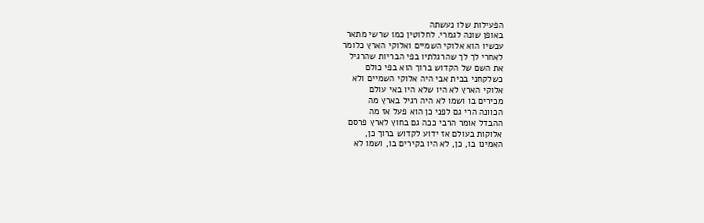הפעילות שלו נעשתה
באופן שונה לגמרי. לחלוטין כמו שרשי מתאר
עכשיו הוא אלוקי השמיים ואלוקי הארץ כלומר
לאחרי לך לך שהרגלתיו בפי הבריות שהרגיל
את השם של הקדוש ברוך הוא בפי כולם
כשלקחני בבית אבי היה אלוקי השמיים ולא
אלוקי הארץ לא היו שלא היו באי עולם
מכירים בו ושמו לא היה רגיל בארץ מה
הכוונה הרי גם לפני כן הוא פעל אז מה
ההבדל אומר הרבי ככה גם בחוץ לארץ פרסם
אלוקות בעולם אז ידוע לקדוש ברוך כן,
האמינו בו, כן, לא היו בקירים בו, ושמו לא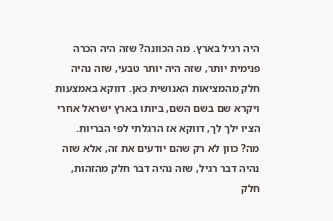היה רגיל בארץ. מה הכוונה? שזה היה הכרה
פנימית יותר, שזה היה יותר טבעי, שזה נהיה
חלק מהמציאות האנושית כאן. דווקא באמצעות
ויקרא שם בשם השם, ביותו בארץ ישראל אחרי
הציו ילך לך, דווקא אז הרגלתי לפי הבריות.
מה? כוון לא רק שהם יודעים את זה, אלא שזה
נהיה דבר רגיל, שזה נהיה דבר חלק מהזהות,
חלק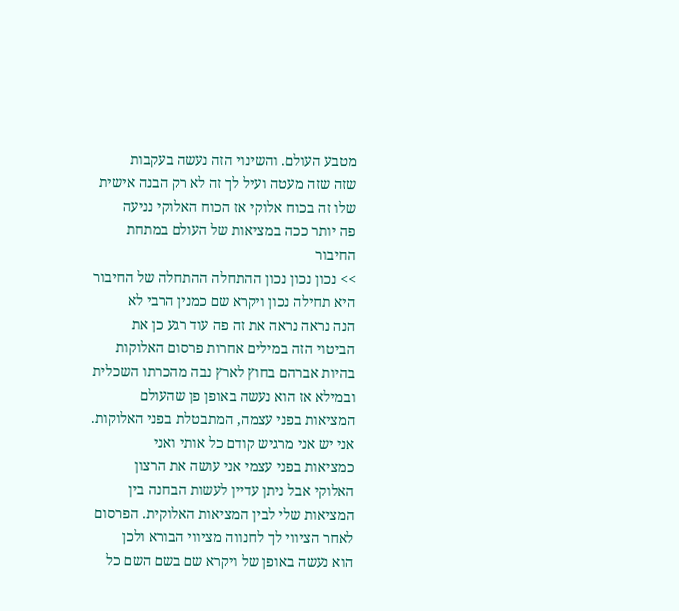מטבע העולם. והשינוי הזה נעשה בעקבות
שזה שזה מעטה ועיל לך זה לא רק הבנה אישית
שלו זה בכוח אלוקי אז הכוח האלוקי נניעה
פה יותר ככה במציאות של העולם במתחת
החיבור
>> נכון נכון נכון ההתחלה ההתחלה של החיבור
היא תחילה נכון ויקרא שם כמנין הרבי לא
הנה נראה נראה את זה פה עוד רגע כן את
הביטוי הזה במילים אחרות פרסום האלוקות
בהיות אברהם בחוץ לארץ נבה מהכרתו השכלית
ובמילא אז הוא נעשה באופן פן שהעולם
המציאות בפני עצמה, המתבטלת בפני האלוקות.
אני יש אני מרגיש קודם כל אותי ואני
כמציאות בפני עצמי אני עושה את הרצון
האלוקי אבל ניתן עדיין לעשות הבחנה בין
המציאות שלי לבין המציאות האלוקית. הפרסום
לאחר הציווי לך לחנווה מציווי הבורא ולכן
הוא נעשה באופן של ויקרא שם בשם השם כל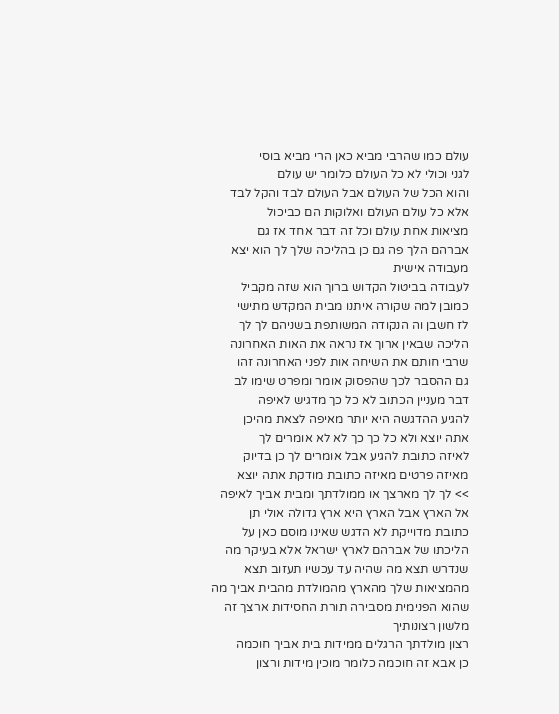עולם כמו שהרבי מביא כאן הרי מביא בוסי
לגני וכולי לא כל העולם כלומר יש עולם
והוא הכל של העולם אבל העולם לבד והקל לבד
אלא כל עולם העולם ואלוקות הם כביכול
מציאות אחת עולם וכל זה דבר אחד אז גם
אברהם הלך פה גם כן בהליכה שלך לך הוא יצא
מעבודה אישית
לעבודה בביטול הקדוש ברוך הוא שזה מקביל
כמובן למה שקורה איתנו מבית המקדש מתישי
לז חשבן וה הנקודה המשותפת בשניהם לך לך
הליכה שבאין ארוך אז נראה את האות האחרונה
שרבי חותם את השיחה אות לפני האחרונה זהו
גם ההסבר לכך שהפסוק אומר ומפרט שימו לב
דבר מעניין הכתוב לא כל כך מדגיש לאיפה
להגיע ההדגשה היא יותר מאיפה לצאת מהיכן
אתה יוצא ולא כל כך כך לא לא אומרים לך
לאיזה כתובת להגיע אבל אומרים לך כן בדיוק
מאיזה פרטים מאיזה כתובת מודקת אתה יוצא
>> לך לך מארצך או ממולדתך ומבית אביך לאיפה
אל הארץ אבל הארץ היא ארץ גדולה אולי תן
כתובת מדוייקת לא הדגש שאינו מוסם כאן על
הליכתו של אברהם לארץ ישראל אלא בעיקר מה
שנדרש תצא מה שהיה עד עכשיו תעזוב תצא
מהמציאות שלך מהארץ מהמולדת מהבית אביך מה
שהוא הפנימית מסבירה תורת החסידות ארצך זה
מלשון רצונותיך
רצון מולדתך הרגלים ממידות בית אביך חוכמה
כן אבא זה חוכמה כלומר מוכין מידות ורצון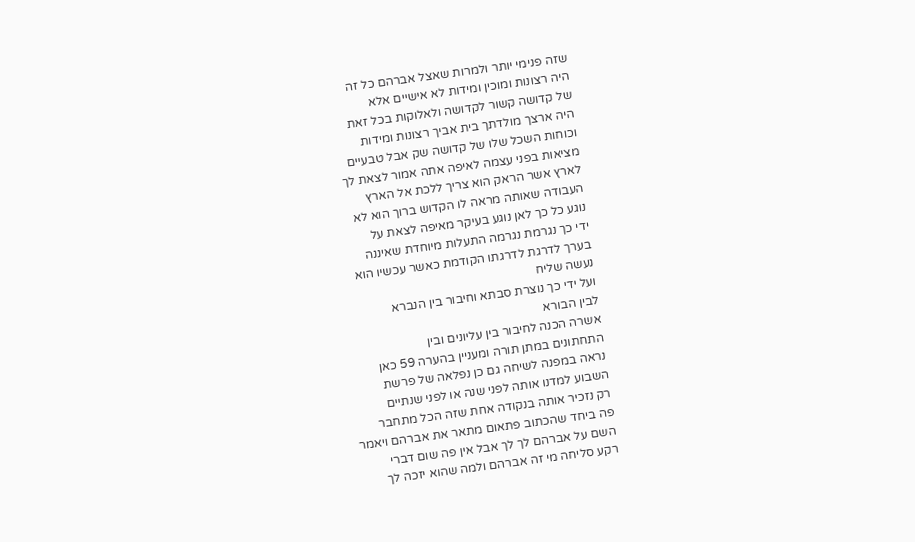שזה פנימי יותר ולמרות שאצל אברהם כל זה
היה רצונות ומוכין ומידות לא אישיים אלא
של קדושה קשור לקדושה ולאלוקות בכל זאת
היה ארצך מולדתך בית אביך רצונות ומידות
וכוחות השכל שלו של קדושה שק אבל טבעיים
מציאות בפני עצמה לאיפה אתה אמור לצאת לך
לארץ אשר הראק הוא צריך ללכת אל הארץ
העבודה שאותה מראה לו הקדוש ברוך הוא לא
נוגע כל כך לאן נוגע בעיקר מאיפה לצאת על
ידי כך נגרמת נגרמה התעלות מיוחדת שאיננה
בערך לדרגת לדרגתו הקודמת כאשר עכשיו הוא
נעשה שליח
ועל ידי כך נוצרת סבתא וחיבור בין הנברא
לבין הבורא
אשרה הכנה לחיבור בין עליונים ובין
התחתונים במתן תורה ומעניין בהערה 59 כאן
נראה במפנה לשיחה גם כן נפלאה של פרשת
השבוע למדנו אותה לפני שנה או לפני שנתיים
רק נזכיר אותה בנקודה אחת שזה הכל מתחבר
פה ביחד שהכתוב פתאום מתאר את אברהם ויאמר
השם על אברהם לך לך אבל אין פה שום דברי
רקע סליחה מי זה אברהם ולמה שהוא יזכה לך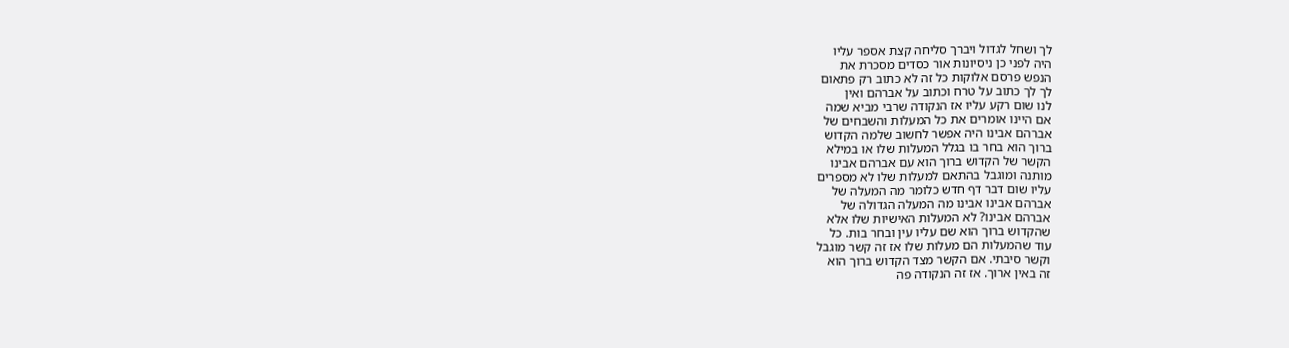לך ושחל לגדול ויברך סליחה קצת אספר עליו
היה לפני כן ניסיונות אור כסדים מסכרת את
הנפש פרסם אלוקות כל זה לא כתוב רק פתאום
לך לך כתוב על טרח וכתוב על אברהם ואין
לנו שום רקע עליו אז הנקודה שרבי מביא שמה
אם היינו אומרים את כל המעלות והשבחים של
אברהם אבינו היה אפשר לחשוב שלמה הקדוש
ברוך הוא בחר בו בגלל המעלות שלו או במילא
הקשר של הקדוש ברוך הוא עם אברהם אבינו
מותנה ומוגבל בהתאם למעלות שלו לא מספרים
עליו שום דבר דף חדש כלומר מה המעלה של
אברהם אבינו אבינו מה המעלה הגדולה של
אברהם אבינו? לא המעלות האישיות שלו אלא
שהקדוש ברוך הוא שם עליו עין ובחר בות. כל
עוד שהמעלות הם מעלות שלו אז זה קשר מוגבל
וקשר סיבתי. אם הקשר מצד הקדוש ברוך הוא
זה באין ארוך. אז זה הנקודה פה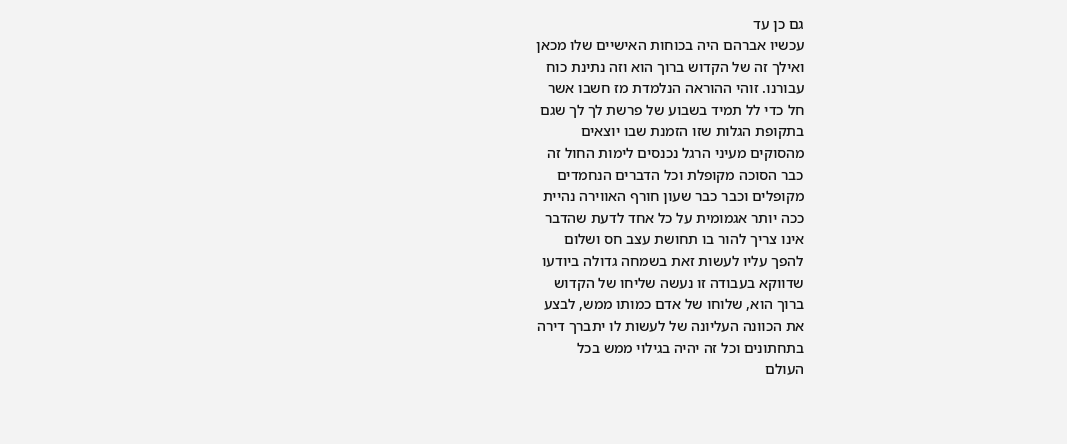גם כן עד
עכשיו אברהם היה בכוחות האישיים שלו מכאן
ואילך זה של הקדוש ברוך הוא וזה נתינת כוח
עבורנו. זוהי ההוראה הנלמדת מז חשבו אשר
חל כדי לל תמיד בשבוע של פרשת לך לך שגם
בתקופת הגלות שזו הזמנת שבו יוצאים
מהסוקים מעיני הרגל נכנסים לימות החול זה
כבר הסוכה מקופלת וכל הדברים הנחמדים
מקופלים וכבר כבר שעון חורף האווירה נהיית
ככה יותר אגמומית על כל אחד לדעת שהדבר
אינו צריך להור בו תחושת עצב חס ושלום
להפך עליו לעשות זאת בשמחה גדולה ביודעו
שדווקא בעבודה זו נעשה שליחו של הקדוש
ברוך הוא, שלוחו של אדם כמותו ממש, לבצע
את הכוונה העליונה של לעשות לו יתברך דירה
בתחתונים וכל זה יהיה בגילוי ממש בכל
העולם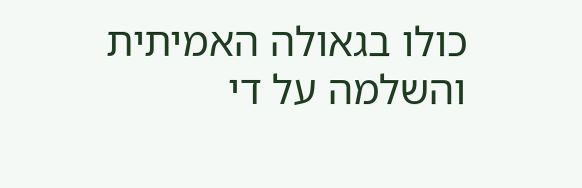כולו בגאולה האמיתית והשלמה על די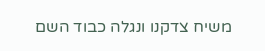משיח צדקנו ונגלה כבוד השם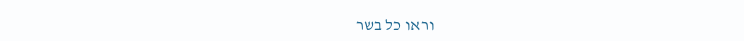וראו כל בשר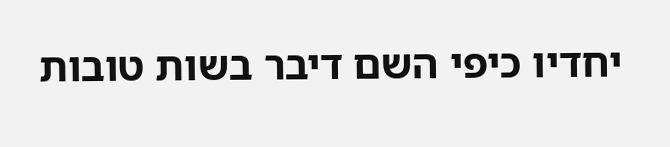יחדיו כיפי השם דיבר בשות טובות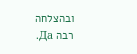ובהצלחה
רבה Да.